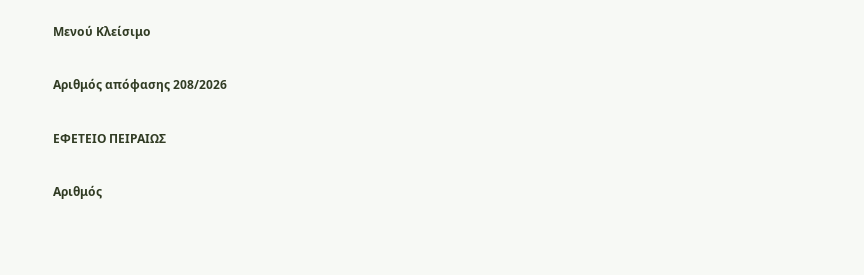Μενού Κλείσιμο

Αριθμός απόφασης 208/2026

ΕΦΕΤΕΙΟ ΠΕΙΡΑΙΩΣ

Αριθμός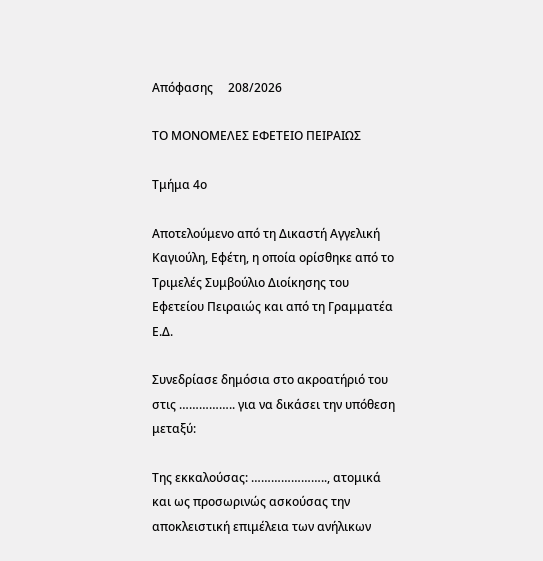Απόφασης     208/2026

ΤΟ ΜΟΝΟΜΕΛΕΣ ΕΦΕΤΕΙΟ ΠΕΙΡΑΙΩΣ

Τμήμα 4ο

Αποτελούμενο από τη Δικαστή Αγγελική Καγιούλη, Εφέτη, η οποία ορίσθηκε από το Τριμελές Συμβούλιο Διοίκησης του Εφετείου Πειραιώς και από τη Γραμματέα Ε.Δ.

Συνεδρίασε δημόσια στο ακροατήριό του στις …………….. για να δικάσει την υπόθεση μεταξύ:

Της εκκαλούσας: ………………….., ατομικά και ως προσωρινώς ασκούσας την αποκλειστική επιμέλεια των ανήλικων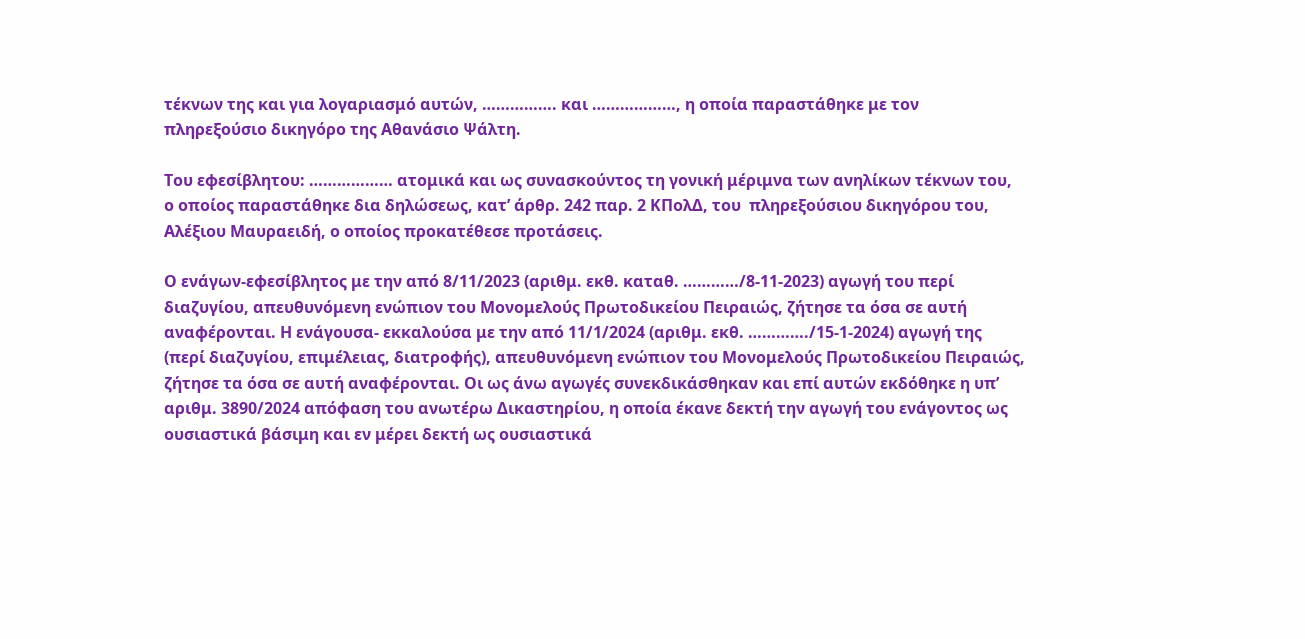τέκνων της και για λογαριασμό αυτών, ……………. και ………………, η οποία παραστάθηκε με τον πληρεξούσιο δικηγόρο της Αθανάσιο Ψάλτη.

Του εφεσίβλητου: ……………… ατομικά και ως συνασκούντος τη γονική μέριμνα των ανηλίκων τέκνων του, ο οποίος παραστάθηκε δια δηλώσεως, κατ’ άρθρ. 242 παρ. 2 ΚΠολΔ, του  πληρεξούσιου δικηγόρου του, Αλέξιου Μαυραειδή, ο οποίος προκατέθεσε προτάσεις.

Ο ενάγων-εφεσίβλητος με την από 8/11/2023 (αριθμ. εκθ. καταθ. …………/8-11-2023) αγωγή του περί διαζυγίου, απευθυνόμενη ενώπιον του Μονομελούς Πρωτοδικείου Πειραιώς, ζήτησε τα όσα σε αυτή αναφέρονται. Η ενάγουσα- εκκαλούσα με την από 11/1/2024 (αριθμ. εκθ. …………./15-1-2024) αγωγή της (περί διαζυγίου, επιμέλειας, διατροφής), απευθυνόμενη ενώπιον του Μονομελούς Πρωτοδικείου Πειραιώς, ζήτησε τα όσα σε αυτή αναφέρονται. Οι ως άνω αγωγές συνεκδικάσθηκαν και επί αυτών εκδόθηκε η υπ’ αριθμ. 3890/2024 απόφαση του ανωτέρω Δικαστηρίου, η οποία έκανε δεκτή την αγωγή του ενάγοντος ως ουσιαστικά βάσιμη και εν μέρει δεκτή ως ουσιαστικά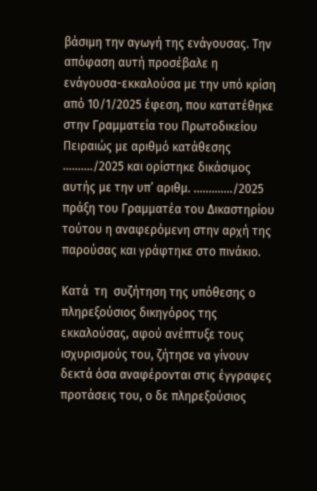βάσιμη την αγωγή της ενάγουσας. Την απόφαση αυτή προσέβαλε η ενάγουσα-εκκαλούσα με την υπό κρίση από 10/1/2025 έφεση, που κατατέθηκε στην Γραμματεία του Πρωτοδικείου Πειραιώς με αριθμό κατάθεσης ………./2025 και ορίστηκε δικάσιμος αυτής με την υπ’ αριθμ. …………./2025 πράξη του Γραμματέα του Δικαστηρίου τούτου η αναφερόμενη στην αρχή της παρούσας και γράφτηκε στο πινάκιο.

Κατά  τη  συζήτηση της υπόθεσης ο πληρεξούσιος δικηγόρος της εκκαλούσας, αφού ανέπτυξε τους ισχυρισμούς του, ζήτησε να γίνουν δεκτά όσα αναφέρονται στις έγγραφες προτάσεις του, ο δε πληρεξούσιος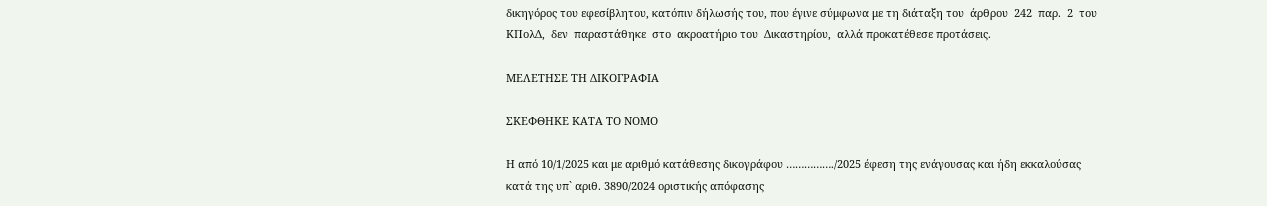δικηγόρος του εφεσίβλητου, κατόπιν δήλωσής του, που έγινε σύμφωνα με τη διάταξη του  άρθρου  242  παρ.  2  του  ΚΠολΔ,  δεν  παραστάθηκε  στο  ακροατήριο του  Δικαστηρίου,  αλλά προκατέθεσε προτάσεις.

ΜΕΛΕΤΗΣΕ ΤΗ ΔΙΚΟΓΡΑΦΙΑ

ΣΚΕΦΘΗΚΕ ΚΑΤΑ ΤΟ ΝΟΜΟ

Η από 10/1/2025 και με αριθμό κατάθεσης δικογράφου ……………./2025 έφεση της ενάγουσας και ήδη εκκαλούσας κατά της υπ` αριθ. 3890/2024 οριστικής απόφασης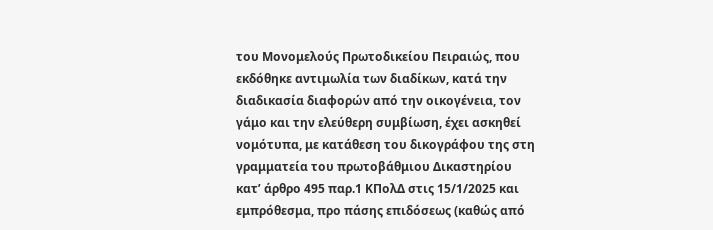του Μονομελούς Πρωτοδικείου Πειραιώς, που εκδόθηκε αντιμωλία των διαδίκων, κατά την  διαδικασία διαφορών από την οικογένεια, τον γάμο και την ελεύθερη συμβίωση, έχει ασκηθεί νομότυπα, με κατάθεση του δικογράφου της στη γραμματεία του πρωτοβάθμιου Δικαστηρίου κατ’ άρθρο 495 παρ.1 ΚΠολΔ στις 15/1/2025 και εμπρόθεσμα, προ πάσης επιδόσεως (καθώς από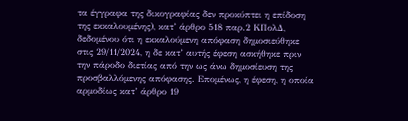τα έγγραφα της δικογραφίας δεν προκύπτει η επίδοση της εκκαλουμένης), κατ’ άρθρο 518 παρ.2 ΚΠολΔ, δεδομένου ότι η εκκαλούμενη απόφαση δημοσιεύθηκε στις 29/11/2024, η δε κατ’ αυτής έφεση ασκήθηκε πριν την πάροδο διετίας από την ως άνω δημοσίευση της προσβαλλόμενης απόφασης. Επομένως, η έφεση, η οποία αρμοδίως κατ’ άρθρο 19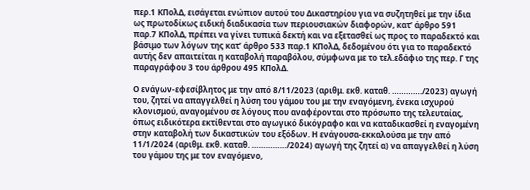περ.1 ΚΠολΔ, εισάγεται ενώπιον αυτού του Δικαστηρίου για να συζητηθεί με την ίδια ως πρωτοδίκως ειδική διαδικασία των περιουσιακών διαφορών, κατ’ άρθρο 591 παρ.7 ΚΠολΔ, πρέπει να γίνει τυπικά δεκτή και να εξετασθεί ως προς το παραδεκτό και βάσιμο των λόγων της κατ’ άρθρο 533 παρ.1 ΚΠολΔ, δεδομένου ότι για το παραδεκτό αυτής δεν απαιτείται η καταβολή παραβόλου, σύμφωνα με το τελ.εδάφιο της περ. Γ της παραγράφου 3 του άρθρου 495 ΚΠολΔ.

Ο ενάγων-εφεσίβλητος με την από 8/11/2023 (αριθμ. εκθ. καταθ. …………./2023) αγωγή του, ζητεί να απαγγελθεί η λύση του γάμου του με την εναγόμενη, ένεκα ισχυρού κλονισμού, αναγομένου σε λόγους που αναφέρονται στο πρόσωπο της τελευταίας, όπως ειδικότερα εκτίθενται στο αγωγικό δικόγραφο και να καταδικασθεί η εναγομένη στην καταβολή των δικαστικών του εξόδων. Η ενάγουσα-εκκαλούσα με την από 11/1/2024 (αριθμ. εκθ. καταθ. ……………/2024) αγωγή της ζητεί α) να απαγγελθεί η λύση του γάμου της με τον εναγόμενο,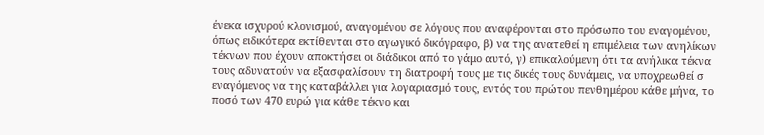ένεκα ισχυρού κλονισμού, αναγομένου σε λόγους που αναφέρονται στο πρόσωπο του εναγομένου, όπως ειδικότερα εκτίθενται στο αγωγικό δικόγραφο, β) να της ανατεθεί η επιμέλεια των ανηλίκων τέκνων που έχουν αποκτήσει οι διάδικοι από το γάμο αυτό, γ) επικαλούμενη ότι τα ανήλικα τέκνα τους αδυνατούν να εξασφαλίσουν τη διατροφή τους με τις δικές τους δυνάμεις, να υποχρεωθεί σ εναγόμενος να της καταβάλλει για λογαριασμό τους, εντός του πρώτου πενθημέρου κάθε μήνα, το ποσό των 470 ευρώ για κάθε τέκνο και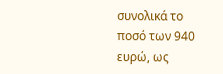συνολικά το ποσό των 940 ευρώ, ως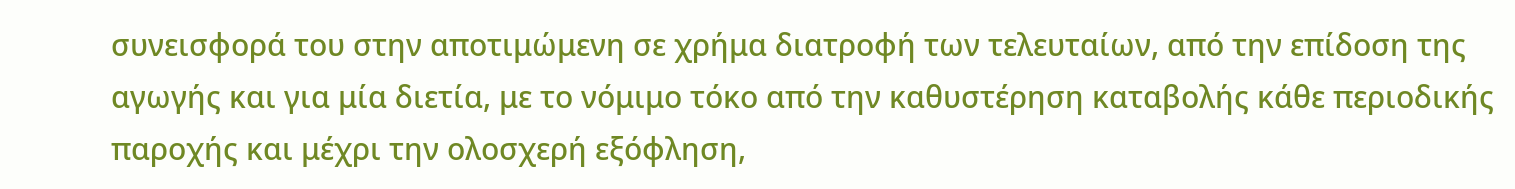συνεισφορά του στην αποτιμώμενη σε χρήμα διατροφή των τελευταίων, από την επίδοση της αγωγής και για μία διετία, με το νόμιμο τόκο από την καθυστέρηση καταβολής κάθε περιοδικής παροχής και μέχρι την ολοσχερή εξόφληση,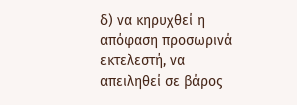δ) να κηρυχθεί η απόφαση προσωρινά εκτελεστή, να απειληθεί σε βάρος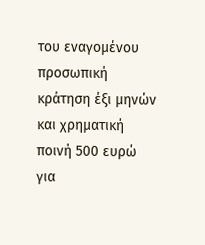του εναγομένου προσωπική κράτηση έξι μηνών και χρηματική ποινή 500 ευρώ για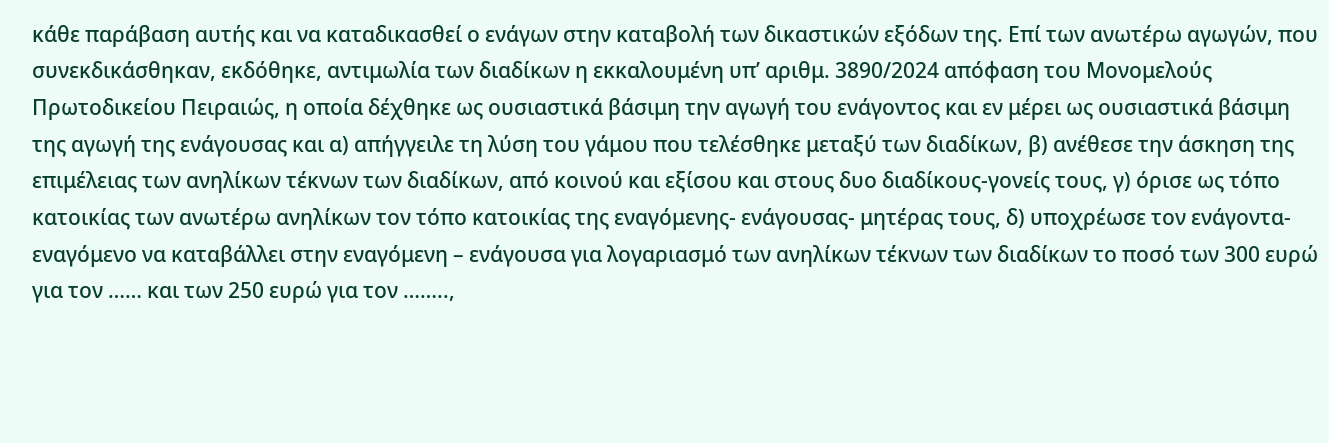κάθε παράβαση αυτής και να καταδικασθεί ο ενάγων στην καταβολή των δικαστικών εξόδων της. Επί των ανωτέρω αγωγών, που συνεκδικάσθηκαν, εκδόθηκε, αντιμωλία των διαδίκων η εκκαλουμένη υπ’ αριθμ. 3890/2024 απόφαση του Μονομελούς Πρωτοδικείου Πειραιώς, η οποία δέχθηκε ως ουσιαστικά βάσιμη την αγωγή του ενάγοντος και εν μέρει ως ουσιαστικά βάσιμη της αγωγή της ενάγουσας και α) απήγγειλε τη λύση του γάμου που τελέσθηκε μεταξύ των διαδίκων, β) ανέθεσε την άσκηση της επιμέλειας των ανηλίκων τέκνων των διαδίκων, από κοινού και εξίσου και στους δυο διαδίκους-γονείς τους, γ) όρισε ως τόπο κατοικίας των ανωτέρω ανηλίκων τον τόπο κατοικίας της εναγόμενης- ενάγουσας- μητέρας τους, δ) υποχρέωσε τον ενάγοντα-εναγόμενο να καταβάλλει στην εναγόμενη – ενάγουσα για λογαριασμό των ανηλίκων τέκνων των διαδίκων το ποσό των 300 ευρώ για τον …… και των 250 ευρώ για τον ……..,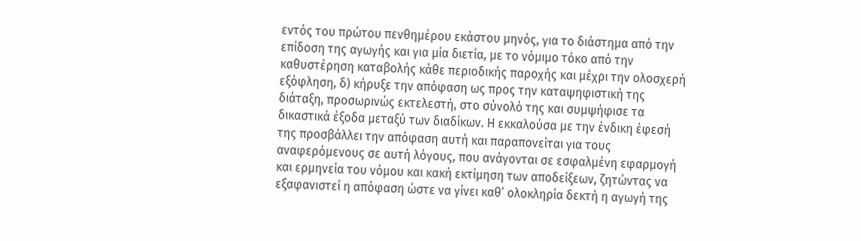εντός του πρώτου πενθημέρου εκάστου μηνός, για το διάστημα από την επίδοση της αγωγής και για μία διετία, με το νόμιμο τόκο από την καθυστέρηση καταβολής κάθε περιοδικής παροχής και μέχρι την ολοσχερή εξόφληση, δ) κήρυξε την απόφαση ως προς την καταψηφιστική της διάταξη, προσωρινώς εκτελεστή, στο σύνολό της και συμψήφισε τα δικαστικά έξοδα μεταξύ των διαδίκων. Η εκκαλούσα με την ένδικη έφεσή της προσβάλλει την απόφαση αυτή και παραπονείται για τους αναφερόμενους σε αυτή λόγους, που ανάγονται σε εσφαλμένη εφαρμογή και ερμηνεία του νόμου και κακή εκτίμηση των αποδείξεων, ζητώντας να εξαφανιστεί η απόφαση ώστε να γίνει καθ’ ολοκληρία δεκτή η αγωγή της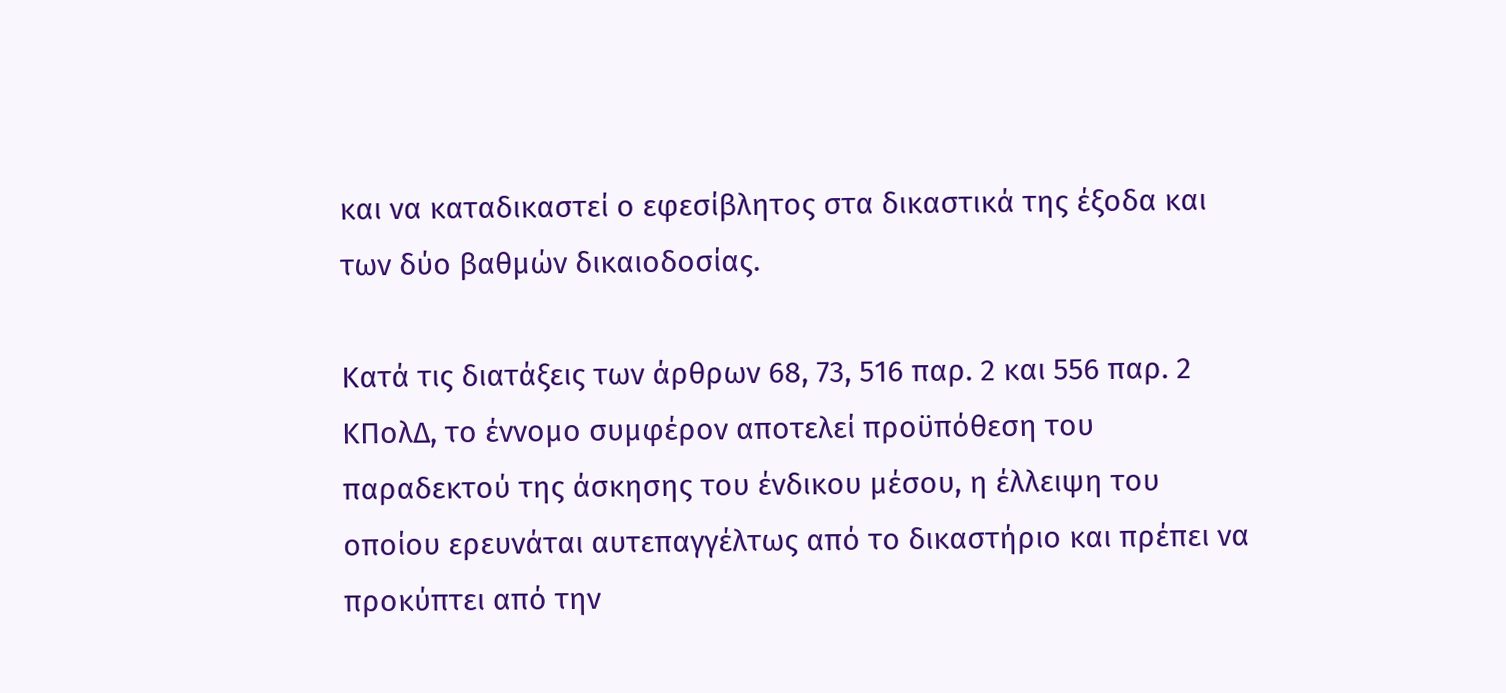και να καταδικαστεί ο εφεσίβλητος στα δικαστικά της έξοδα και των δύο βαθμών δικαιοδοσίας.

Κατά τις διατάξεις των άρθρων 68, 73, 516 παρ. 2 και 556 παρ. 2 ΚΠολΔ, το έννομο συμφέρον αποτελεί προϋπόθεση του παραδεκτού της άσκησης του ένδικου μέσου, η έλλειψη του οποίου ερευνάται αυτεπαγγέλτως από το δικαστήριο και πρέπει να προκύπτει από την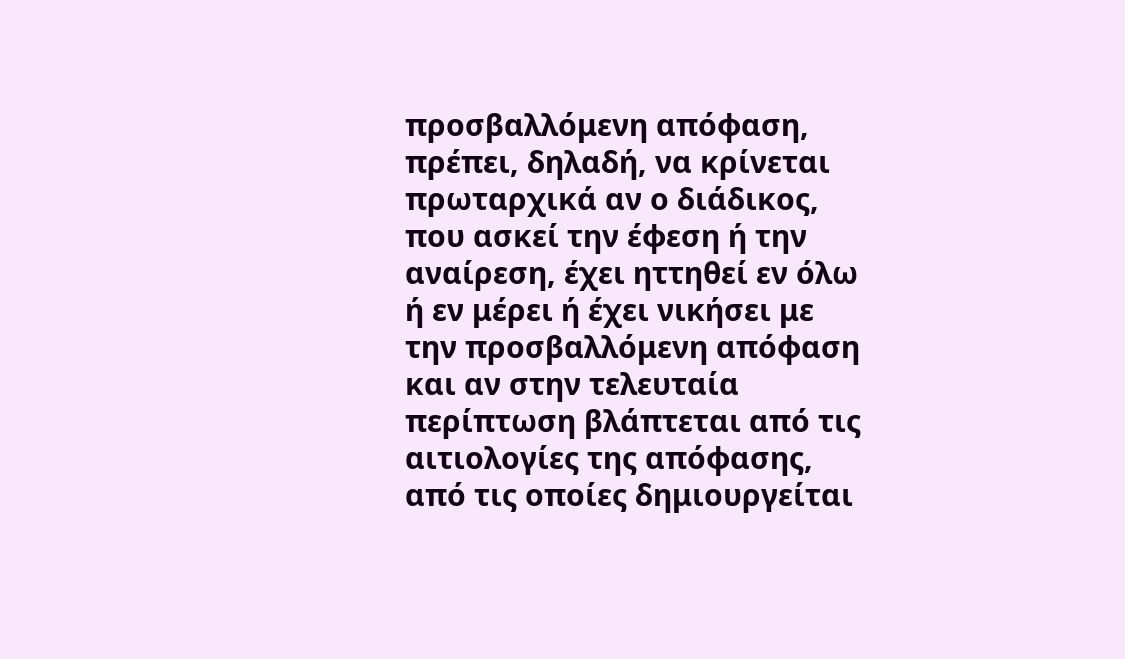προσβαλλόμενη απόφαση, πρέπει, δηλαδή, να κρίνεται πρωταρχικά αν ο διάδικος, που ασκεί την έφεση ή την αναίρεση, έχει ηττηθεί εν όλω ή εν μέρει ή έχει νικήσει με την προσβαλλόμενη απόφαση και αν στην τελευταία περίπτωση βλάπτεται από τις αιτιολογίες της απόφασης, από τις οποίες δημιουργείται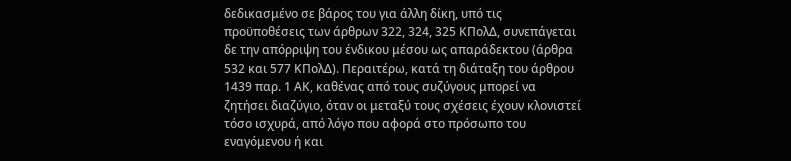δεδικασμένο σε βάρος του για άλλη δίκη, υπό τις προϋποθέσεις των άρθρων 322, 324, 325 ΚΠολΔ, συνεπάγεται δε την απόρριψη του ένδικου μέσου ως απαράδεκτου (άρθρα 532 και 577 ΚΠολΔ). Περαιτέρω, κατά τη διάταξη του άρθρου 1439 παρ. 1 ΑΚ, καθένας από τους συζύγους μπορεί να ζητήσει διαζύγιο, όταν οι μεταξύ τους σχέσεις έχουν κλονιστεί τόσο ισχυρά, από λόγο που αφορά στο πρόσωπο του εναγόμενου ή και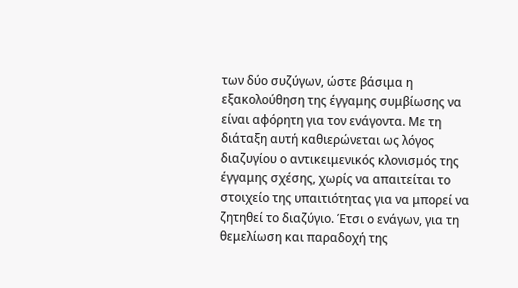των δύο συζύγων, ώστε βάσιμα η εξακολούθηση της έγγαμης συμβίωσης να είναι αφόρητη για τον ενάγοντα. Με τη διάταξη αυτή καθιερώνεται ως λόγος διαζυγίου ο αντικειμενικός κλονισμός της έγγαμης σχέσης, χωρίς να απαιτείται το στοιχείο της υπαιτιότητας για να μπορεί να ζητηθεί το διαζύγιο. Έτσι ο ενάγων, για τη θεμελίωση και παραδοχή της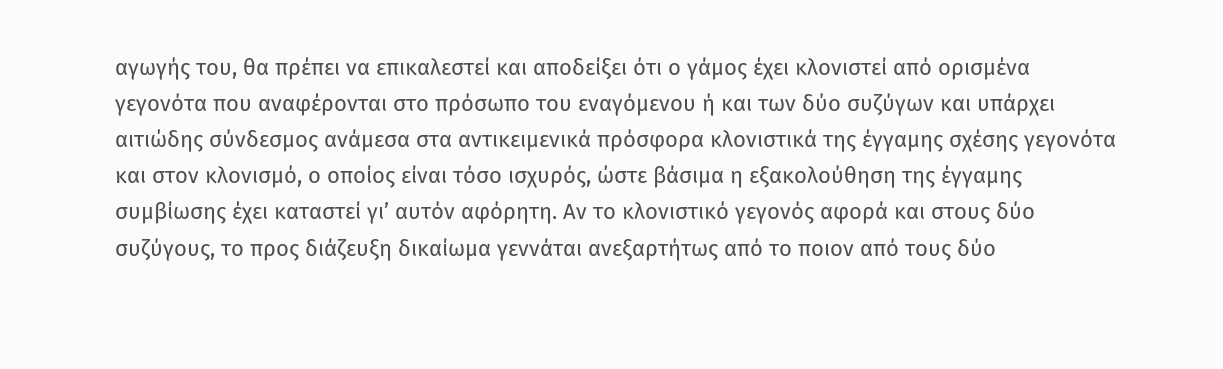αγωγής του, θα πρέπει να επικαλεστεί και αποδείξει ότι ο γάμος έχει κλονιστεί από ορισμένα γεγονότα που αναφέρονται στο πρόσωπο του εναγόμενου ή και των δύο συζύγων και υπάρχει αιτιώδης σύνδεσμος ανάμεσα στα αντικειμενικά πρόσφορα κλονιστικά της έγγαμης σχέσης γεγονότα και στον κλονισμό, ο οποίος είναι τόσο ισχυρός, ώστε βάσιμα η εξακολούθηση της έγγαμης συμβίωσης έχει καταστεί γι’ αυτόν αφόρητη. Αν το κλονιστικό γεγονός αφορά και στους δύο συζύγους, το προς διάζευξη δικαίωμα γεννάται ανεξαρτήτως από το ποιον από τους δύο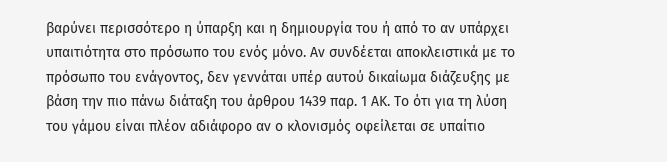βαρύνει περισσότερο η ύπαρξη και η δημιουργία του ή από το αν υπάρχει υπαιτιότητα στο πρόσωπο του ενός μόνο. Αν συνδέεται αποκλειστικά με το πρόσωπο του ενάγοντος, δεν γεννάται υπέρ αυτού δικαίωμα διάζευξης με βάση την πιο πάνω διάταξη του άρθρου 1439 παρ. 1 ΑΚ. Το ότι για τη λύση του γάμου είναι πλέον αδιάφορο αν ο κλονισμός οφείλεται σε υπαίτιο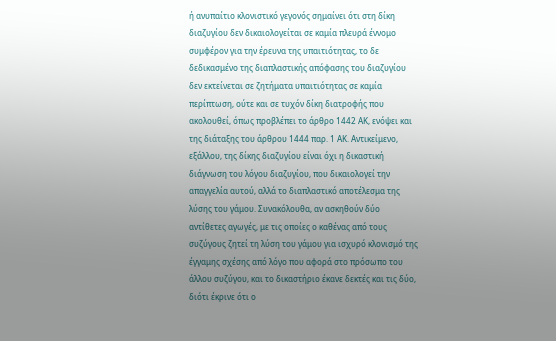ή ανυπαίτιο κλονιστικό γεγονός σημαίνει ότι στη δίκη διαζυγίου δεν δικαιολογείται σε καμία πλευρά έννομο συμφέρον για την έρευνα της υπαιτιότητας, το δε δεδικασμένο της διαπλαστικής απόφασης του διαζυγίου δεν εκτείνεται σε ζητήματα υπαιτιότητας σε καμία περίπτωση, ούτε και σε τυχόν δίκη διατροφής που ακολουθεί, όπως προβλέπει το άρθρο 1442 ΑΚ, ενόψει και της διάταξης του άρθρου 1444 παρ. 1 ΑΚ. Αντικείμενο, εξάλλου, της δίκης διαζυγίου είναι όχι η δικαστική διάγνωση του λόγου διαζυγίου, που δικαιολογεί την απαγγελία αυτού, αλλά το διαπλαστικό αποτέλεσμα της λύσης του γάμου. Συνακόλουθα, αν ασκηθούν δύο αντίθετες αγωγές, με τις οποίες ο καθένας από τους συζύγους ζητεί τη λύση του γάμου για ισχυρό κλονισμό της έγγαμης σχέσης από λόγο που αφορά στο πρόσωπο του άλλου συζύγου, και το δικαστήριο έκανε δεκτές και τις δύο, διότι έκρινε ότι ο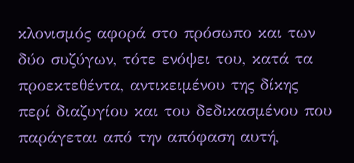κλονισμός αφορά στο πρόσωπο και των δύο συζύγων, τότε ενόψει του, κατά τα προεκτεθέντα, αντικειμένου της δίκης περί διαζυγίου και του δεδικασμένου που παράγεται από την απόφαση αυτή,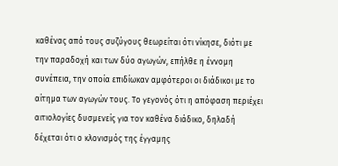καθένας από τους συζύγους θεωρείται ότι νίκησε, διότι με την παραδοχή και των δύο αγωγών, επήλθε η έννομη συνέπεια, την οποία επιδίωκαν αμφότεροι οι διάδικοι με το αίτημα των αγωγών τους. Το γεγονός ότι η απόφαση περιέχει αιτιολογίες δυσμενείς για τον καθένα διάδικο, δηλαδή δέχεται ότι ο κλονισμός της έγγαμης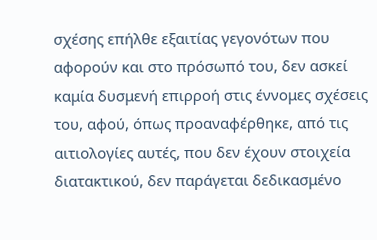σχέσης επήλθε εξαιτίας γεγονότων που αφορούν και στο πρόσωπό του, δεν ασκεί καμία δυσμενή επιρροή στις έννομες σχέσεις του, αφού, όπως προαναφέρθηκε, από τις αιτιολογίες αυτές, που δεν έχουν στοιχεία διατακτικού, δεν παράγεται δεδικασμένο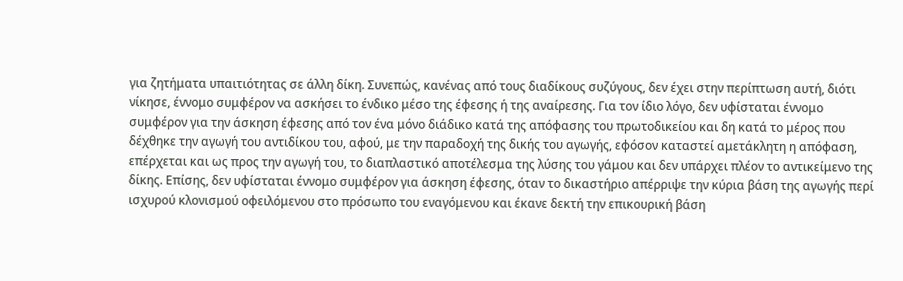για ζητήματα υπαιτιότητας σε άλλη δίκη. Συνεπώς, κανένας από τους διαδίκους συζύγους, δεν έχει στην περίπτωση αυτή, διότι νίκησε, έννομο συμφέρον να ασκήσει το ένδικο μέσο της έφεσης ή της αναίρεσης. Για τον ίδιο λόγο, δεν υφίσταται έννομο συμφέρον για την άσκηση έφεσης από τον ένα μόνο διάδικο κατά της απόφασης του πρωτοδικείου και δη κατά το μέρος που δέχθηκε την αγωγή του αντιδίκου του, αφού, με την παραδοχή της δικής του αγωγής, εφόσον καταστεί αμετάκλητη η απόφαση, επέρχεται και ως προς την αγωγή του, το διαπλαστικό αποτέλεσμα της λύσης του γάμου και δεν υπάρχει πλέον το αντικείμενο της δίκης. Επίσης, δεν υφίσταται έννομο συμφέρον για άσκηση έφεσης, όταν το δικαστήριο απέρριψε την κύρια βάση της αγωγής περί ισχυρού κλονισμού οφειλόμενου στο πρόσωπο του εναγόμενου και έκανε δεκτή την επικουρική βάση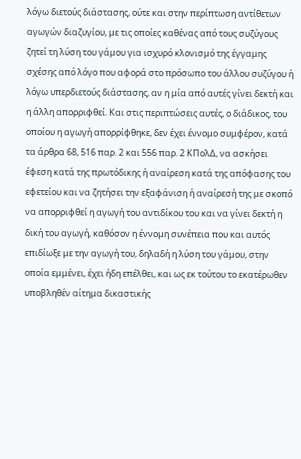λόγω διετούς διάστασης, ούτε και στην περίπτωση αντίθετων αγωγών διαζυγίου, με τις οποίες καθένας από τους συζύγους ζητεί τη λύση του γάμου για ισχυρό κλονισμό της έγγαμης σχέσης από λόγο που αφορά στο πρόσωπο του άλλου συζύγου ή λόγω υπερδιετούς διάστασης, αν η μία από αυτές γίνει δεκτή και η άλλη απορριφθεί. Και στις περιπτώσεις αυτές, ο διάδικος, του οποίου η αγωγή απορρίφθηκε, δεν έχει έννομο συμφέρον, κατά τα άρθρα 68, 516 παρ. 2 και 556 παρ. 2 ΚΠολΔ, να ασκήσει έφεση κατά της πρωτόδικης ή αναίρεση κατά της απόφασης του εφετείου και να ζητήσει την εξαφάνιση ή αναίρεσή της με σκοπό να απορριφθεί η αγωγή του αντιδίκου του και να γίνει δεκτή η δική του αγωγή, καθόσον η έννομη συνέπεια που και αυτός επιδίωξε με την αγωγή του, δηλαδή η λύση του γάμου, στην οποία εμμένει, έχει ήδη επέλθει, και ως εκ τούτου το εκατέρωθεν υποβληθέν αίτημα δικαστικής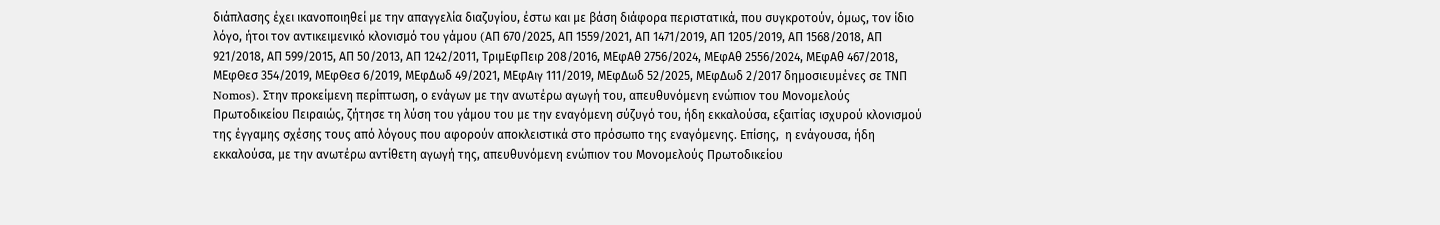διάπλασης έχει ικανοποιηθεί με την απαγγελία διαζυγίου, έστω και με βάση διάφορα περιστατικά, που συγκροτούν, όμως, τον ίδιο λόγο, ήτοι τον αντικειμενικό κλονισμό του γάμου (AΠ 670/2025, ΑΠ 1559/2021, ΑΠ 1471/2019, ΑΠ 1205/2019, ΑΠ 1568/2018, ΑΠ 921/2018, ΑΠ 599/2015, ΑΠ 50/2013, ΑΠ 1242/2011, ΤριμΕφΠειρ 208/2016, ΜΕφΑθ 2756/2024, ΜΕφΑθ 2556/2024, ΜΕφΑθ 467/2018, ΜΕφΘεσ 354/2019, ΜΕφΘεσ 6/2019, ΜΕφΔωδ 49/2021, ΜΕφΑιγ 111/2019, ΜΕφΔωδ 52/2025, ΜΕφΔωδ 2/2017 δημοσιευμένες σε ΤΝΠ Nomos). Στην προκείμενη περίπτωση, ο ενάγων με την ανωτέρω αγωγή του, απευθυνόμενη ενώπιον του Μονομελούς Πρωτοδικείου Πειραιώς, ζήτησε τη λύση του γάμου του με την εναγόμενη σύζυγό του, ήδη εκκαλούσα, εξαιτίας ισχυρού κλονισμού της έγγαμης σχέσης τους από λόγους που αφορούν αποκλειστικά στο πρόσωπο της εναγόμενης. Επίσης,  η ενάγουσα, ήδη εκκαλούσα, με την ανωτέρω αντίθετη αγωγή της, απευθυνόμενη ενώπιον του Μονομελούς Πρωτοδικείου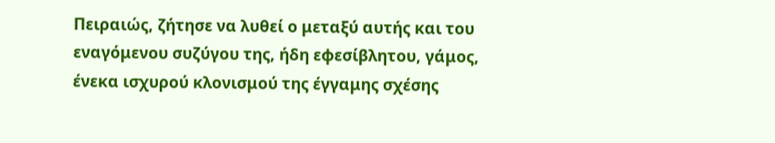Πειραιώς, ζήτησε να λυθεί ο μεταξύ αυτής και του εναγόμενου συζύγου της, ήδη εφεσίβλητου, γάμος, ένεκα ισχυρού κλονισμού της έγγαμης σχέσης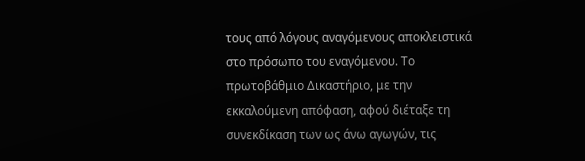τους από λόγους αναγόμενους αποκλειστικά στο πρόσωπο του εναγόμενου. Το πρωτοβάθμιο Δικαστήριο, με την εκκαλούμενη απόφαση, αφού διέταξε τη συνεκδίκαση των ως άνω αγωγών, τις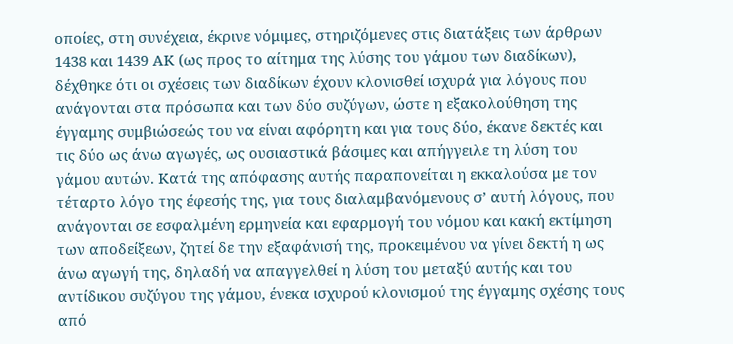οποίες, στη συνέχεια, έκρινε νόμιμες, στηριζόμενες στις διατάξεις των άρθρων 1438 και 1439 ΑΚ (ως προς το αίτημα της λύσης του γάμου των διαδίκων), δέχθηκε ότι οι σχέσεις των διαδίκων έχουν κλονισθεί ισχυρά για λόγους που ανάγονται στα πρόσωπα και των δύο συζύγων, ώστε η εξακολούθηση της έγγαμης συμβιώσεώς του να είναι αφόρητη και για τους δύο, έκανε δεκτές και τις δύο ως άνω αγωγές, ως ουσιαστικά βάσιμες και απήγγειλε τη λύση του γάμου αυτών. Κατά της απόφασης αυτής παραπονείται η εκκαλούσα με τον τέταρτο λόγο της έφεσής της, για τους διαλαμβανόμενους σ’ αυτή λόγους, που ανάγονται σε εσφαλμένη ερμηνεία και εφαρμογή του νόμου και κακή εκτίμηση των αποδείξεων, ζητεί δε την εξαφάνισή της, προκειμένου να γίνει δεκτή η ως άνω αγωγή της, δηλαδή να απαγγελθεί η λύση του μεταξύ αυτής και του αντίδικου συζύγου της γάμου, ένεκα ισχυρού κλονισμού της έγγαμης σχέσης τους από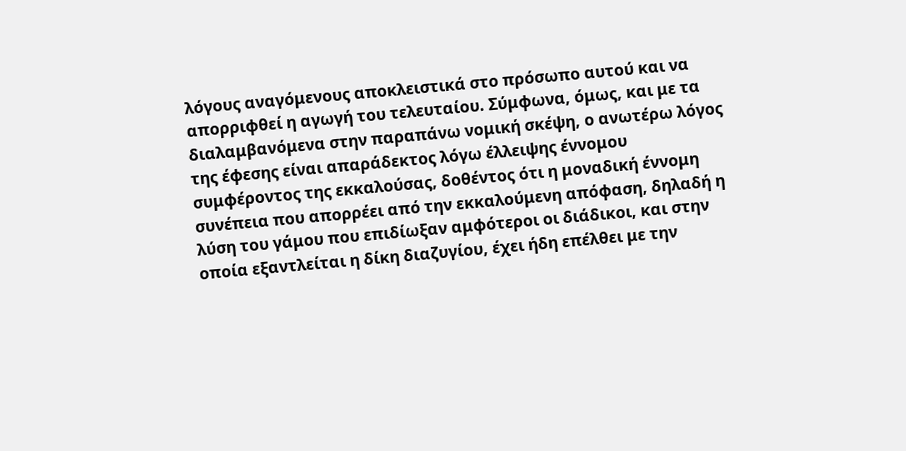λόγους αναγόμενους αποκλειστικά στο πρόσωπο αυτού και να απορριφθεί η αγωγή του τελευταίου. Σύμφωνα, όμως, και με τα διαλαμβανόμενα στην παραπάνω νομική σκέψη, ο ανωτέρω λόγος της έφεσης είναι απαράδεκτος λόγω έλλειψης έννομου συμφέροντος της εκκαλούσας, δοθέντος ότι η μοναδική έννομη συνέπεια που απορρέει από την εκκαλούμενη απόφαση, δηλαδή η λύση του γάμου που επιδίωξαν αμφότεροι οι διάδικοι, και στην οποία εξαντλείται η δίκη διαζυγίου, έχει ήδη επέλθει με την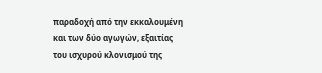παραδοχή από την εκκαλουμένη και των δύο αγωγών, εξαιτίας του ισχυρού κλονισμού της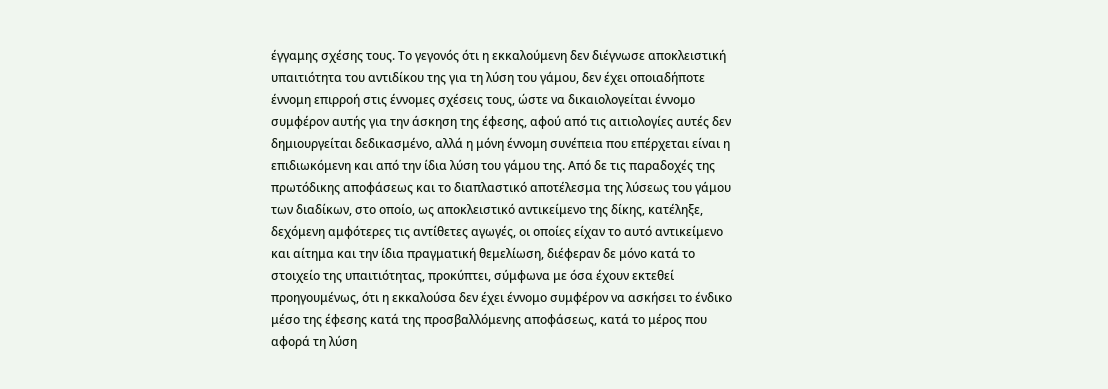έγγαμης σχέσης τους. Το γεγονός ότι η εκκαλούμενη δεν διέγνωσε αποκλειστική υπαιτιότητα του αντιδίκου της για τη λύση του γάμου, δεν έχει οποιαδήποτε έννομη επιρροή στις έννομες σχέσεις τους, ώστε να δικαιολογείται έννομο συμφέρον αυτής για την άσκηση της έφεσης, αφού από τις αιτιολογίες αυτές δεν δημιουργείται δεδικασμένο, αλλά η μόνη έννομη συνέπεια που επέρχεται είναι η επιδιωκόμενη και από την ίδια λύση του γάμου της. Από δε τις παραδοχές της πρωτόδικης αποφάσεως και το διαπλαστικό αποτέλεσμα της λύσεως του γάμου των διαδίκων, στο οποίο, ως αποκλειστικό αντικείμενο της δίκης, κατέληξε, δεχόμενη αμφότερες τις αντίθετες αγωγές, οι οποίες είχαν το αυτό αντικείμενο και αίτημα και την ίδια πραγματική θεμελίωση, διέφεραν δε μόνο κατά το στοιχείο της υπαιτιότητας, προκύπτει, σύμφωνα με όσα έχουν εκτεθεί προηγουμένως, ότι η εκκαλούσα δεν έχει έννομο συμφέρον να ασκήσει το ένδικο μέσο της έφεσης κατά της προσβαλλόμενης αποφάσεως, κατά το μέρος που αφορά τη λύση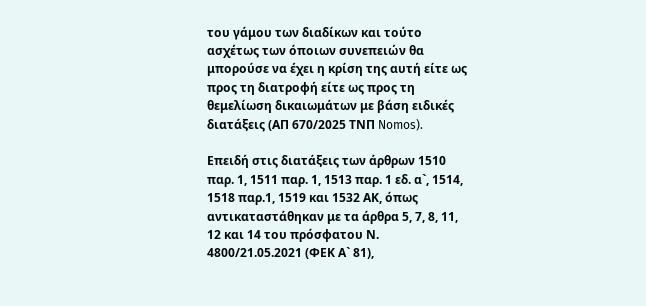του γάμου των διαδίκων και τούτο ασχέτως των όποιων συνεπειών θα μπορούσε να έχει η κρίση της αυτή είτε ως προς τη διατροφή είτε ως προς τη θεμελίωση δικαιωμάτων με βάση ειδικές διατάξεις (ΑΠ 670/2025 ΤΝΠ Nomos).

Επειδή στις διατάξεις των άρθρων 1510 παρ. 1, 1511 παρ. 1, 1513 παρ. 1 εδ. α`, 1514, 1518 παρ.1, 1519 και 1532 ΑΚ, όπως αντικαταστάθηκαν με τα άρθρα 5, 7, 8, 11, 12 και 14 του πρόσφατου Ν. 4800/21.05.2021 (ΦΕΚ Α` 81),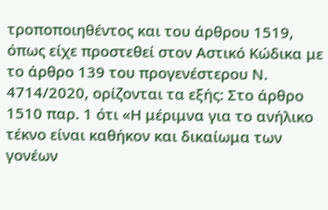τροποποιηθέντος και του άρθρου 1519, όπως είχε προστεθεί στον Αστικό Κώδικα με το άρθρο 139 του προγενέστερου Ν. 4714/2020, ορίζονται τα εξής: Στο άρθρο 1510 παρ. 1 ότι «Η μέριμνα για το ανήλικο τέκνο είναι καθήκον και δικαίωμα των γονέων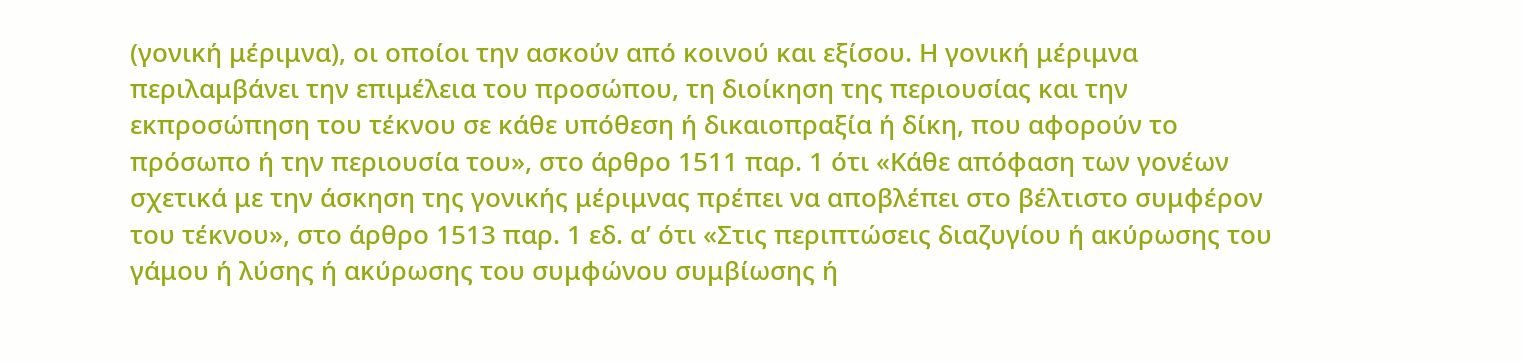(γονική μέριμνα), οι οποίοι την ασκούν από κοινού και εξίσου. Η γονική μέριμνα περιλαμβάνει την επιμέλεια του προσώπου, τη διοίκηση της περιουσίας και την εκπροσώπηση του τέκνου σε κάθε υπόθεση ή δικαιοπραξία ή δίκη, που αφορούν το πρόσωπο ή την περιουσία του», στο άρθρο 1511 παρ. 1 ότι «Κάθε απόφαση των γονέων σχετικά με την άσκηση της γονικής μέριμνας πρέπει να αποβλέπει στο βέλτιστο συμφέρον του τέκνου», στο άρθρο 1513 παρ. 1 εδ. α’ ότι «Στις περιπτώσεις διαζυγίου ή ακύρωσης του γάμου ή λύσης ή ακύρωσης του συμφώνου συμβίωσης ή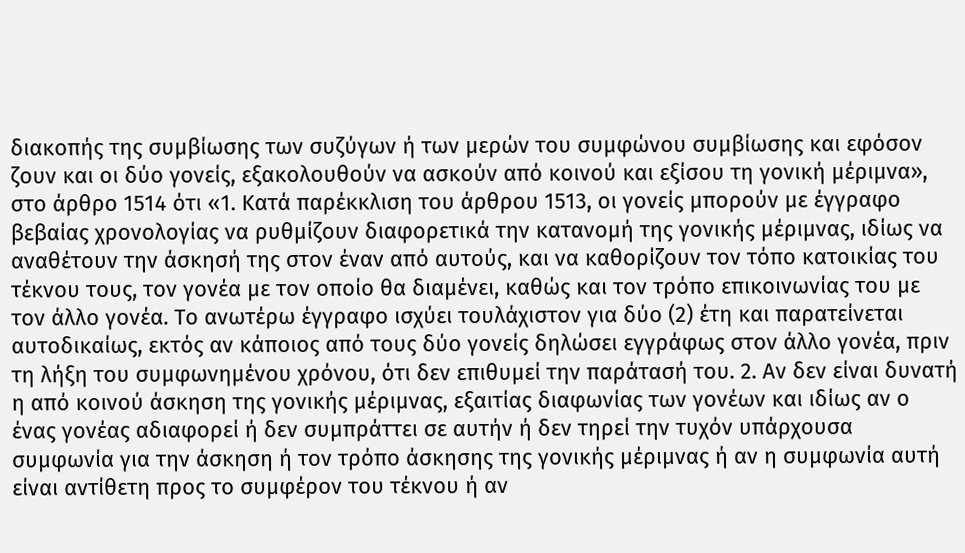διακοπής της συμβίωσης των συζύγων ή των μερών του συμφώνου συμβίωσης και εφόσον ζουν και οι δύο γονείς, εξακολουθούν να ασκούν από κοινού και εξίσου τη γονική μέριμνα», στο άρθρο 1514 ότι «1. Κατά παρέκκλιση του άρθρου 1513, οι γονείς μπορούν με έγγραφο βεβαίας χρονολογίας να ρυθμίζουν διαφορετικά την κατανομή της γονικής μέριμνας, ιδίως να αναθέτουν την άσκησή της στον έναν από αυτούς, και να καθορίζουν τον τόπο κατοικίας του τέκνου τους, τον γονέα με τον οποίο θα διαμένει, καθώς και τον τρόπο επικοινωνίας του με τον άλλο γονέα. Το ανωτέρω έγγραφο ισχύει τουλάχιστον για δύο (2) έτη και παρατείνεται αυτοδικαίως, εκτός αν κάποιος από τους δύο γονείς δηλώσει εγγράφως στον άλλο γονέα, πριν τη λήξη του συμφωνημένου χρόνου, ότι δεν επιθυμεί την παράτασή του. 2. Αν δεν είναι δυνατή η από κοινού άσκηση της γονικής μέριμνας, εξαιτίας διαφωνίας των γονέων και ιδίως αν ο ένας γονέας αδιαφορεί ή δεν συμπράττει σε αυτήν ή δεν τηρεί την τυχόν υπάρχουσα συμφωνία για την άσκηση ή τον τρόπο άσκησης της γονικής μέριμνας ή αν η συμφωνία αυτή είναι αντίθετη προς το συμφέρον του τέκνου ή αν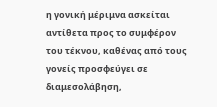η γονική μέριμνα ασκείται αντίθετα προς το συμφέρον του τέκνου, καθένας από τους γονείς προσφεύγει σε διαμεσολάβηση,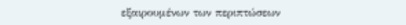εξαιρουμένων των περιπτώσεων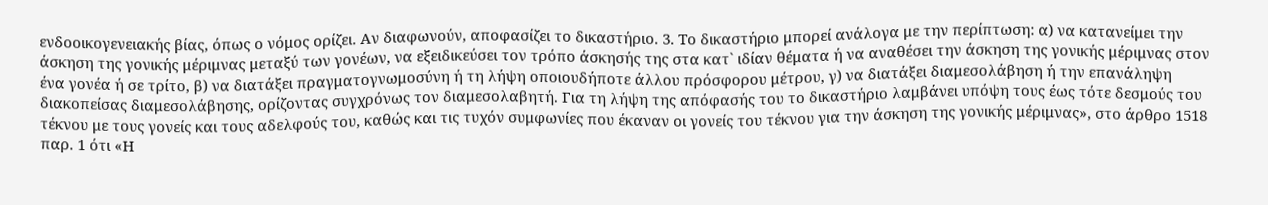ενδοοικογενειακής βίας, όπως ο νόμος ορίζει. Αν διαφωνούν, αποφασίζει το δικαστήριο. 3. Το δικαστήριο μπορεί ανάλογα με την περίπτωση: α) να κατανείμει την άσκηση της γονικής μέριμνας μεταξύ των γονέων, να εξειδικεύσει τον τρόπο άσκησής της στα κατ` ιδίαν θέματα ή να αναθέσει την άσκηση της γονικής μέριμνας στον ένα γονέα ή σε τρίτο, β) να διατάξει πραγματογνωμοσύνη ή τη λήψη οποιουδήποτε άλλου πρόσφορου μέτρου, γ) να διατάξει διαμεσολάβηση ή την επανάληψη διακοπείσας διαμεσολάβησης, ορίζοντας συγχρόνως τον διαμεσολαβητή. Για τη λήψη της απόφασής του το δικαστήριο λαμβάνει υπόψη τους έως τότε δεσμούς του τέκνου με τους γονείς και τους αδελφούς του, καθώς και τις τυχόν συμφωνίες που έκαναν οι γονείς του τέκνου για την άσκηση της γονικής μέριμνας», στο άρθρο 1518 παρ. 1 ότι «Η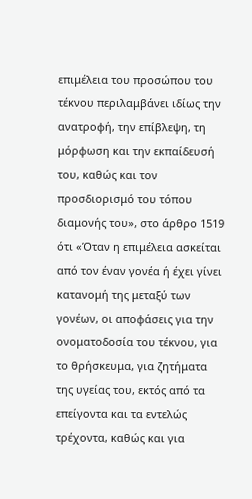επιμέλεια του προσώπου του τέκνου περιλαμβάνει ιδίως την ανατροφή, την επίβλεψη, τη μόρφωση και την εκπαίδευσή του, καθώς και τον προσδιορισμό του τόπου διαμονής του», στο άρθρο 1519 ότι «Όταν η επιμέλεια ασκείται από τον έναν γονέα ή έχει γίνει κατανομή της μεταξύ των γονέων, οι αποφάσεις για την ονοματοδοσία του τέκνου, για το θρήσκευμα, για ζητήματα της υγείας του, εκτός από τα επείγοντα και τα εντελώς τρέχοντα, καθώς και για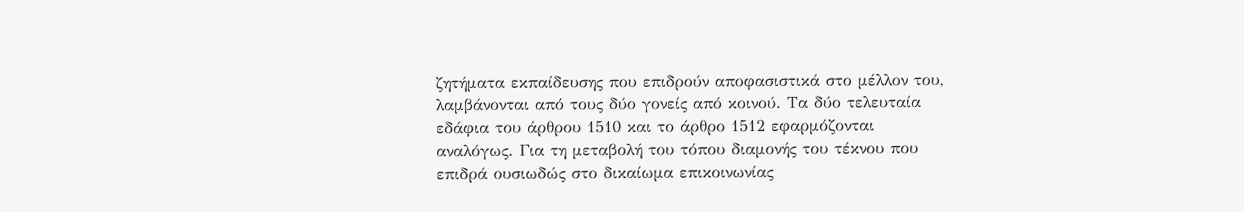ζητήματα εκπαίδευσης που επιδρούν αποφασιστικά στο μέλλον του, λαμβάνονται από τους δύο γονείς από κοινού. Τα δύο τελευταία εδάφια του άρθρου 1510 και το άρθρο 1512 εφαρμόζονται αναλόγως. Για τη μεταβολή του τόπου διαμονής του τέκνου που επιδρά ουσιωδώς στο δικαίωμα επικοινωνίας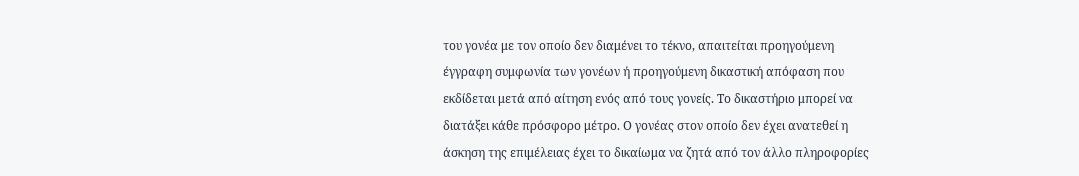του γονέα με τον οποίο δεν διαμένει το τέκνο, απαιτείται προηγούμενη έγγραφη συμφωνία των γονέων ή προηγούμενη δικαστική απόφαση που εκδίδεται μετά από αίτηση ενός από τους γονείς. Το δικαστήριο μπορεί να διατάξει κάθε πρόσφορο μέτρο. Ο γονέας στον οποίο δεν έχει ανατεθεί η άσκηση της επιμέλειας έχει το δικαίωμα να ζητά από τον άλλο πληροφορίες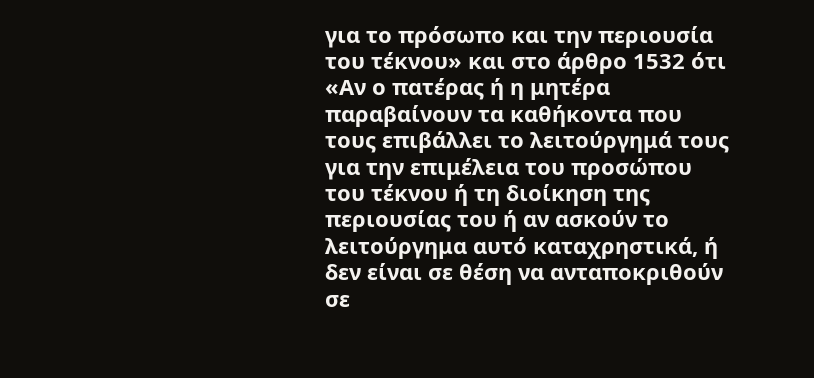για το πρόσωπο και την περιουσία του τέκνου» και στο άρθρο 1532 ότι «Αν ο πατέρας ή η μητέρα παραβαίνουν τα καθήκοντα που τους επιβάλλει το λειτούργημά τους για την επιμέλεια του προσώπου του τέκνου ή τη διοίκηση της περιουσίας του ή αν ασκούν το λειτούργημα αυτό καταχρηστικά, ή δεν είναι σε θέση να ανταποκριθούν σε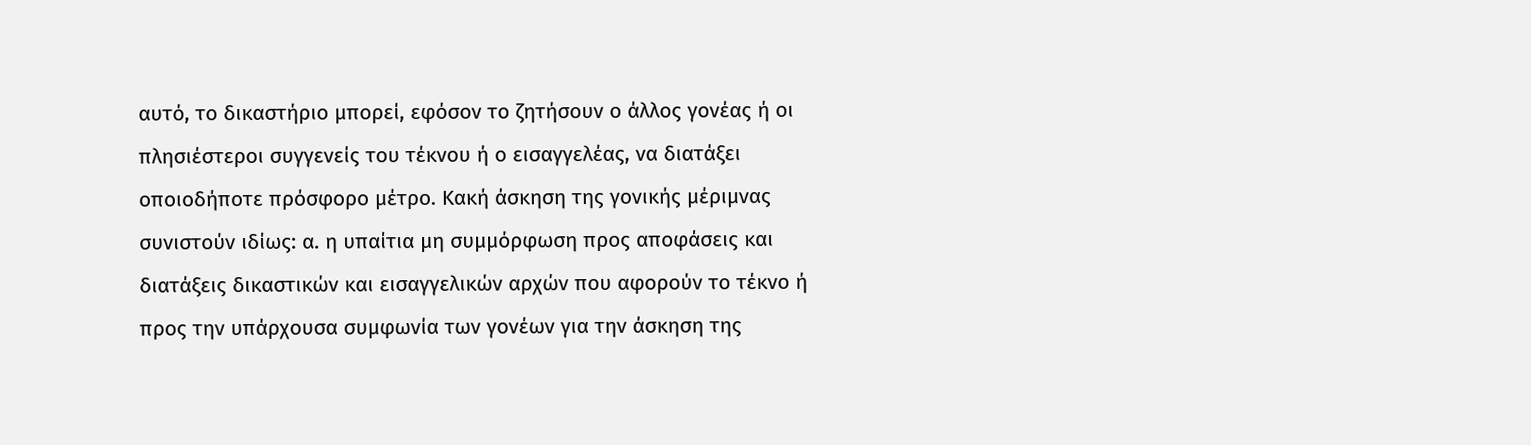αυτό, το δικαστήριο μπορεί, εφόσον το ζητήσουν ο άλλος γονέας ή οι πλησιέστεροι συγγενείς του τέκνου ή ο εισαγγελέας, να διατάξει οποιοδήποτε πρόσφορο μέτρο. Κακή άσκηση της γονικής μέριμνας συνιστούν ιδίως: α. η υπαίτια μη συμμόρφωση προς αποφάσεις και διατάξεις δικαστικών και εισαγγελικών αρχών που αφορούν το τέκνο ή προς την υπάρχουσα συμφωνία των γονέων για την άσκηση της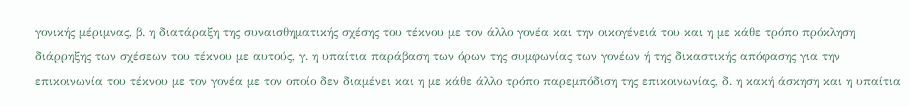γονικής μέριμνας, β. η διατάραξη της συναισθηματικής σχέσης του τέκνου με τον άλλο γονέα και την οικογένειά του και η με κάθε τρόπο πρόκληση διάρρηξης των σχέσεων του τέκνου με αυτούς, γ. η υπαίτια παράβαση των όρων της συμφωνίας των γονέων ή της δικαστικής απόφασης για την επικοινωνία του τέκνου με τον γονέα με τον οποίο δεν διαμένει και η με κάθε άλλο τρόπο παρεμπόδιση της επικοινωνίας, δ. η κακή άσκηση και η υπαίτια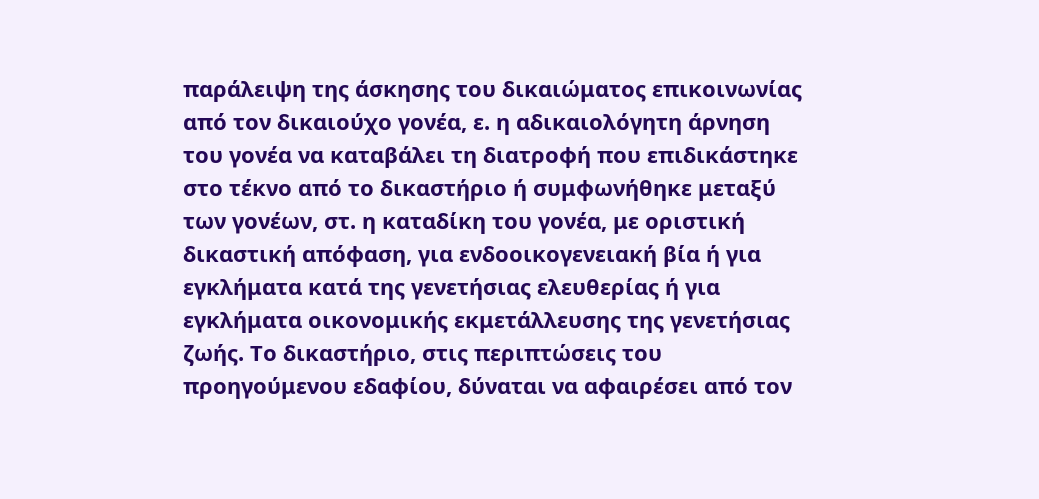παράλειψη της άσκησης του δικαιώματος επικοινωνίας από τον δικαιούχο γονέα, ε. η αδικαιολόγητη άρνηση του γονέα να καταβάλει τη διατροφή που επιδικάστηκε στο τέκνο από το δικαστήριο ή συμφωνήθηκε μεταξύ των γονέων, στ. η καταδίκη του γονέα, με οριστική δικαστική απόφαση, για ενδοοικογενειακή βία ή για εγκλήματα κατά της γενετήσιας ελευθερίας ή για εγκλήματα οικονομικής εκμετάλλευσης της γενετήσιας ζωής. Το δικαστήριο, στις περιπτώσεις του προηγούμενου εδαφίου, δύναται να αφαιρέσει από τον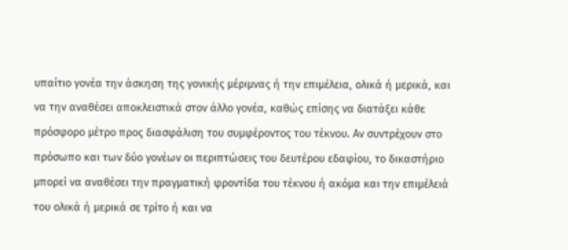υπαίτιο γονέα την άσκηση της γονικής μέριμνας ή την επιμέλεια, ολικά ή μερικά, και να την αναθέσει αποκλειστικά στον άλλο γονέα, καθώς επίσης να διατάξει κάθε πρόσφορο μέτρο προς διασφάλιση του συμφέροντος του τέκνου. Αν συντρέχουν στο πρόσωπο και των δύο γονέων οι περιπτώσεις του δευτέρου εδαφίου, το δικαστήριο μπορεί να αναθέσει την πραγματική φροντίδα του τέκνου ή ακόμα και την επιμέλειά του ολικά ή μερικά σε τρίτο ή και να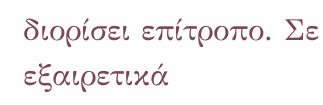διορίσει επίτροπο. Σε εξαιρετικά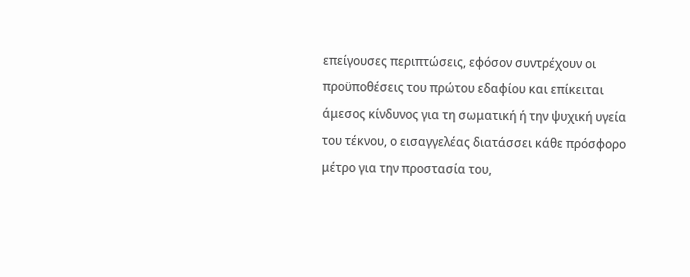επείγουσες περιπτώσεις, εφόσον συντρέχουν οι προϋποθέσεις του πρώτου εδαφίου και επίκειται άμεσος κίνδυνος για τη σωματική ή την ψυχική υγεία του τέκνου, ο εισαγγελέας διατάσσει κάθε πρόσφορο μέτρο για την προστασία του,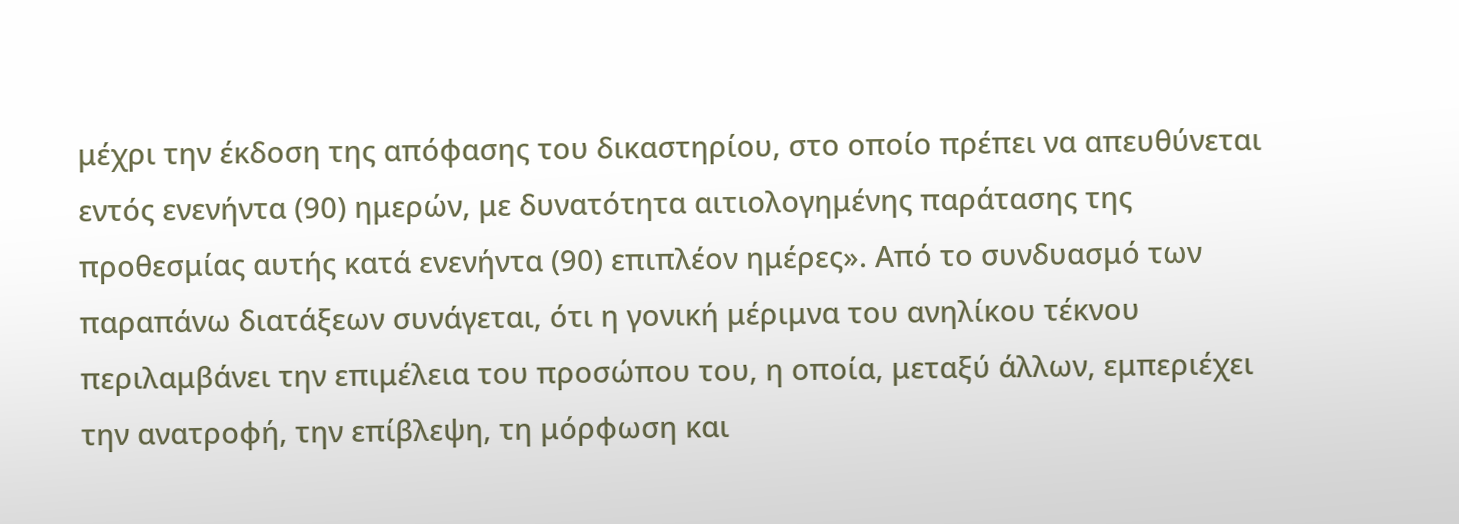μέχρι την έκδοση της απόφασης του δικαστηρίου, στο οποίο πρέπει να απευθύνεται εντός ενενήντα (90) ημερών, με δυνατότητα αιτιολογημένης παράτασης της προθεσμίας αυτής κατά ενενήντα (90) επιπλέον ημέρες». Από το συνδυασμό των παραπάνω διατάξεων συνάγεται, ότι η γονική μέριμνα του ανηλίκου τέκνου περιλαμβάνει την επιμέλεια του προσώπου του, η οποία, μεταξύ άλλων, εμπεριέχει την ανατροφή, την επίβλεψη, τη μόρφωση και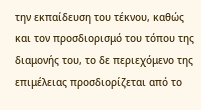την εκπαίδευση του τέκνου, καθώς και τον προσδιορισμό του τόπου της διαμονής του, το δε περιεχόμενο της επιμέλειας προσδιορίζεται από το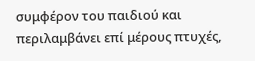συμφέρον του παιδιού και περιλαμβάνει επί μέρους πτυχές,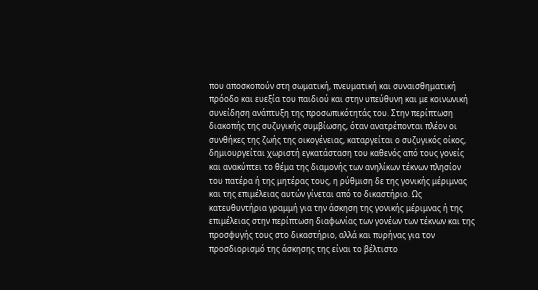που αποσκοπούν στη σωματική, πνευματική και συναισθηματική πρόοδο και ευεξία του παιδιού και στην υπεύθυνη και με κοινωνική συνείδηση ανάπτυξη της προσωπικότητάς του. Στην περίπτωση διακοπής της συζυγικής συμβίωσης, όταν ανατρέπονται πλέον οι συνθήκες της ζωής της οικογένειας, καταργείται ο συζυγικός οίκος, δημιουργείται χωριστή εγκατάσταση του καθενός από τους γονείς και ανακύπτει το θέμα της διαμονής των ανηλίκων τέκνων πλησίον του πατέρα ή της μητέρας τους, η ρύθμιση δε της γονικής μέριμνας και της επιμέλειας αυτών γίνεται από το δικαστήριο. Ως κατευθυντήρια γραμμή για την άσκηση της γονικής μέριμνας ή της επιμέλειας στην περίπτωση διαφωνίας των γονέων των τέκνων και της προσφυγής τους στο δικαστήριο, αλλά και πυρήνας για τον προσδιορισμό της άσκησης της είναι το βέλτιστο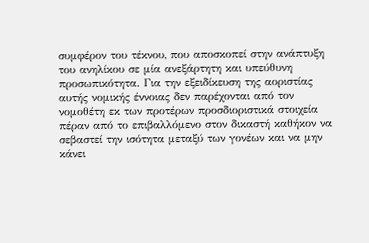συμφέρον του τέκνου, που αποσκοπεί στην ανάπτυξη του ανηλίκου σε μία ανεξάρτητη και υπεύθυνη προσωπικότητα. Για την εξειδίκευση της αοριστίας αυτής νομικής έννοιας δεν παρέχονται από τον νομοθέτη εκ των προτέρων προσδιοριστικά στοιχεία πέραν από το επιβαλλόμενο στον δικαστή καθήκον να σεβαστεί την ισότητα μεταξύ των γονέων και να μην κάνει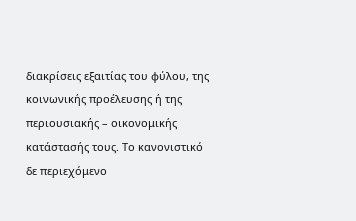διακρίσεις εξαιτίας του φύλου, της κοινωνικής προέλευσης ή της περιουσιακής – οικονομικής κατάστασής τους. Το κανονιστικό δε περιεχόμενο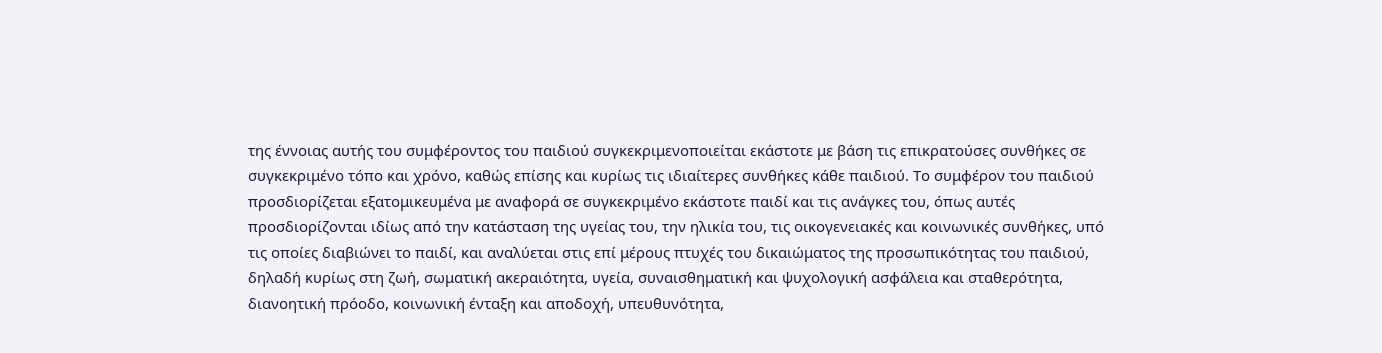της έννοιας αυτής του συμφέροντος του παιδιού συγκεκριμενοποιείται εκάστοτε με βάση τις επικρατούσες συνθήκες σε συγκεκριμένο τόπο και χρόνο, καθώς επίσης και κυρίως τις ιδιαίτερες συνθήκες κάθε παιδιού. Το συμφέρον του παιδιού προσδιορίζεται εξατομικευμένα με αναφορά σε συγκεκριμένο εκάστοτε παιδί και τις ανάγκες του, όπως αυτές προσδιορίζονται ιδίως από την κατάσταση της υγείας του, την ηλικία του, τις οικογενειακές και κοινωνικές συνθήκες, υπό τις οποίες διαβιώνει το παιδί, και αναλύεται στις επί μέρους πτυχές του δικαιώματος της προσωπικότητας του παιδιού, δηλαδή κυρίως στη ζωή, σωματική ακεραιότητα, υγεία, συναισθηματική και ψυχολογική ασφάλεια και σταθερότητα, διανοητική πρόοδο, κοινωνική ένταξη και αποδοχή, υπευθυνότητα,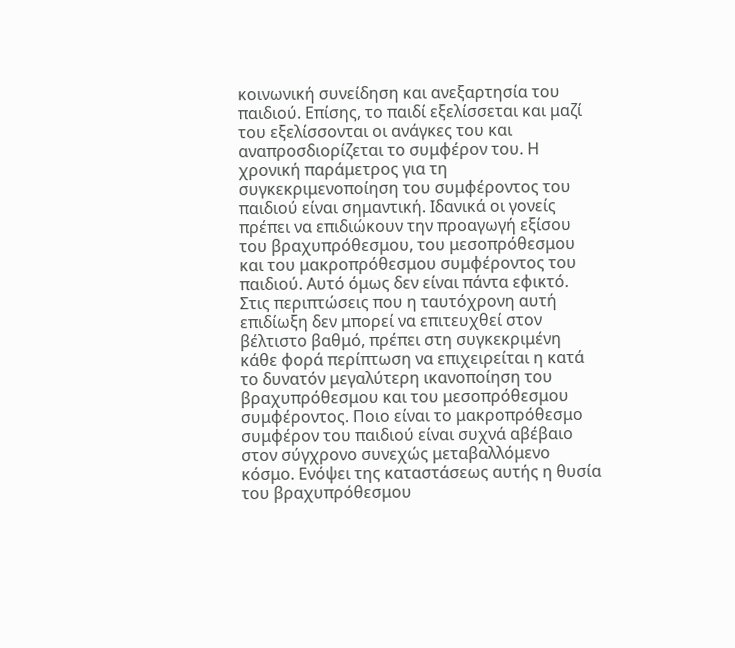κοινωνική συνείδηση και ανεξαρτησία του παιδιού. Επίσης, το παιδί εξελίσσεται και μαζί του εξελίσσονται οι ανάγκες του και αναπροσδιορίζεται το συμφέρον του. Η χρονική παράμετρος για τη συγκεκριμενοποίηση του συμφέροντος του παιδιού είναι σημαντική. Ιδανικά οι γονείς πρέπει να επιδιώκουν την προαγωγή εξίσου του βραχυπρόθεσμου, του μεσοπρόθεσμου και του μακροπρόθεσμου συμφέροντος του παιδιού. Αυτό όμως δεν είναι πάντα εφικτό. Στις περιπτώσεις που η ταυτόχρονη αυτή επιδίωξη δεν μπορεί να επιτευχθεί στον βέλτιστο βαθμό, πρέπει στη συγκεκριμένη κάθε φορά περίπτωση να επιχειρείται η κατά το δυνατόν μεγαλύτερη ικανοποίηση του βραχυπρόθεσμου και του μεσοπρόθεσμου συμφέροντος. Ποιο είναι το μακροπρόθεσμο συμφέρον του παιδιού είναι συχνά αβέβαιο στον σύγχρονο συνεχώς μεταβαλλόμενο κόσμο. Ενόψει της καταστάσεως αυτής η θυσία του βραχυπρόθεσμου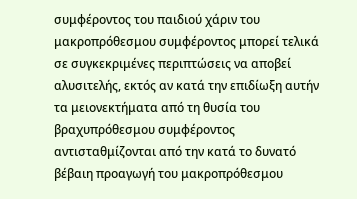συμφέροντος του παιδιού χάριν του μακροπρόθεσμου συμφέροντος μπορεί τελικά σε συγκεκριμένες περιπτώσεις να αποβεί αλυσιτελής, εκτός αν κατά την επιδίωξη αυτήν τα μειονεκτήματα από τη θυσία του βραχυπρόθεσμου συμφέροντος αντισταθμίζονται από την κατά το δυνατό βέβαιη προαγωγή του μακροπρόθεσμου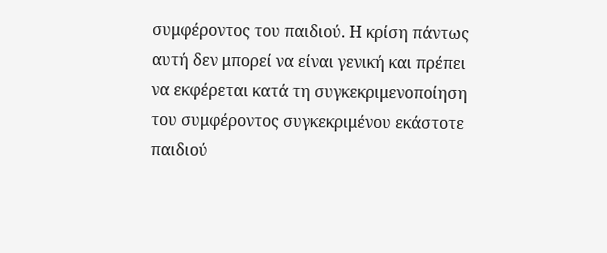συμφέροντος του παιδιού. Η κρίση πάντως αυτή δεν μπορεί να είναι γενική και πρέπει να εκφέρεται κατά τη συγκεκριμενοποίηση του συμφέροντος συγκεκριμένου εκάστοτε παιδιού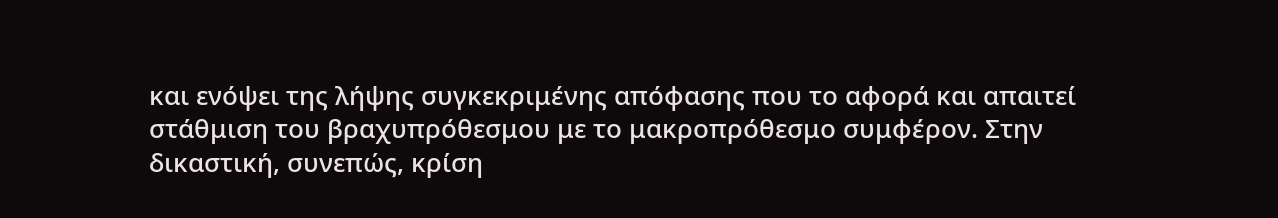και ενόψει της λήψης συγκεκριμένης απόφασης που το αφορά και απαιτεί στάθμιση του βραχυπρόθεσμου με το μακροπρόθεσμο συμφέρον. Στην δικαστική, συνεπώς, κρίση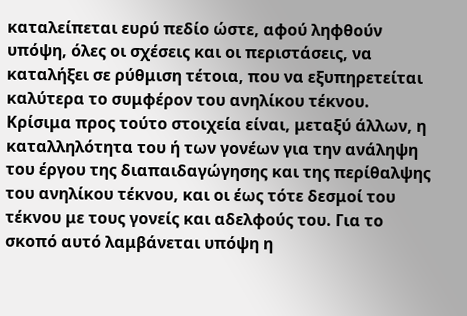καταλείπεται ευρύ πεδίο ώστε, αφού ληφθούν υπόψη, όλες οι σχέσεις και οι περιστάσεις, να καταλήξει σε ρύθμιση τέτοια, που να εξυπηρετείται καλύτερα το συμφέρον του ανηλίκου τέκνου. Κρίσιμα προς τούτο στοιχεία είναι, μεταξύ άλλων, η καταλληλότητα του ή των γονέων για την ανάληψη του έργου της διαπαιδαγώγησης και της περίθαλψης του ανηλίκου τέκνου, και οι έως τότε δεσμοί του τέκνου με τους γονείς και αδελφούς του. Για το σκοπό αυτό λαμβάνεται υπόψη η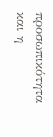προσωπικότητα και η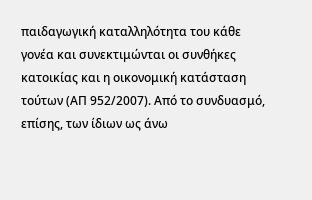παιδαγωγική καταλληλότητα του κάθε γονέα και συνεκτιμώνται οι συνθήκες κατοικίας και η οικονομική κατάσταση τούτων (ΑΠ 952/2007). Από το συνδυασμό, επίσης, των ίδιων ως άνω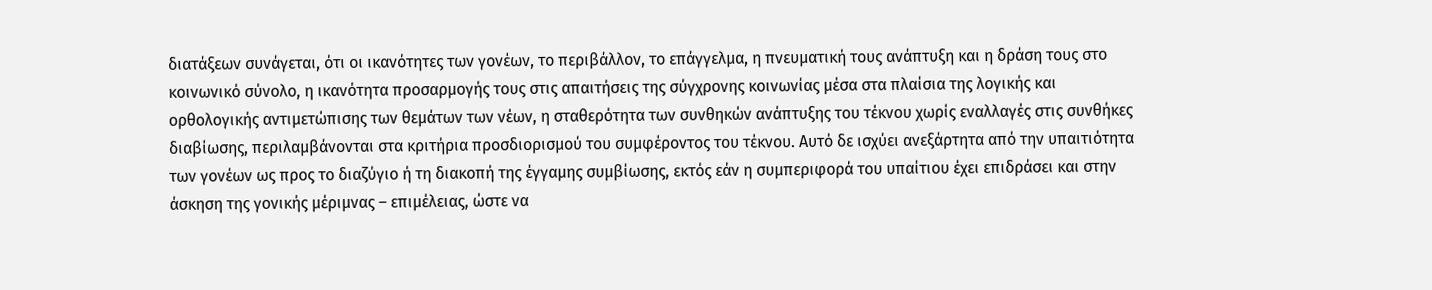διατάξεων συνάγεται, ότι οι ικανότητες των γονέων, το περιβάλλον, το επάγγελμα, η πνευματική τους ανάπτυξη και η δράση τους στο κοινωνικό σύνολο, η ικανότητα προσαρμογής τους στις απαιτήσεις της σύγχρονης κοινωνίας μέσα στα πλαίσια της λογικής και ορθολογικής αντιμετώπισης των θεμάτων των νέων, η σταθερότητα των συνθηκών ανάπτυξης του τέκνου χωρίς εναλλαγές στις συνθήκες διαβίωσης, περιλαμβάνονται στα κριτήρια προσδιορισμού του συμφέροντος του τέκνου. Αυτό δε ισχύει ανεξάρτητα από την υπαιτιότητα των γονέων ως προς το διαζύγιο ή τη διακοπή της έγγαμης συμβίωσης, εκτός εάν η συμπεριφορά του υπαίτιου έχει επιδράσει και στην άσκηση της γονικής μέριμνας – επιμέλειας, ώστε να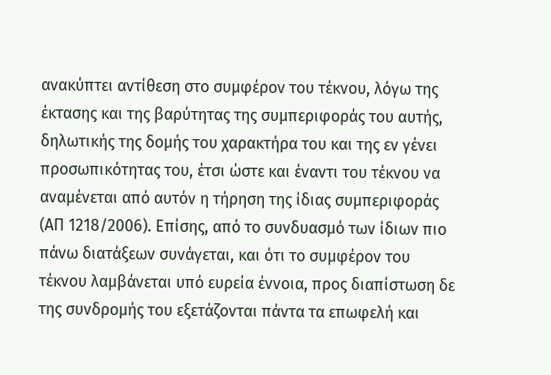ανακύπτει αντίθεση στο συμφέρον του τέκνου, λόγω της έκτασης και της βαρύτητας της συμπεριφοράς του αυτής, δηλωτικής της δομής του χαρακτήρα του και της εν γένει προσωπικότητας του, έτσι ώστε και έναντι του τέκνου να αναμένεται από αυτόν η τήρηση της ίδιας συμπεριφοράς (ΑΠ 1218/2006). Επίσης, από το συνδυασμό των ίδιων πιο πάνω διατάξεων συνάγεται, και ότι το συμφέρον του τέκνου λαμβάνεται υπό ευρεία έννοια, προς διαπίστωση δε της συνδρομής του εξετάζονται πάντα τα επωφελή και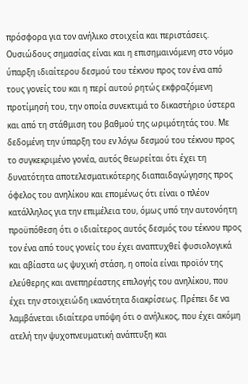πρόσφορα για τον ανήλικο στοιχεία και περιστάσεις. Ουσιώδους σημασίας είναι και η επισημαινόμενη στο νόμο ύπαρξη ιδιαίτερου δεσμού του τέκνου προς τον ένα από τους γονείς του και η περί αυτού ρητώς εκφραζόμενη προτίμησή του, την οποία συνεκτιμά το δικαστήριο ύστερα και από τη στάθμιση του βαθμού της ωριμότητάς του. Με δεδομένη την ύπαρξη του εν λόγω δεσμού του τέκνου προς το συγκεκριμένο γονέα, αυτός θεωρείται ότι έχει τη δυνατότητα αποτελεσματικότερης διαπαιδαγώγησης προς όφελος του ανηλίκου και επομένως ότι είναι ο πλέον κατάλληλος για την επιμέλεια του, όμως υπό την αυτονόητη προϋπόθεση ότι ο ιδιαίτερος αυτός δεσμός του τέκνου προς τον ένα από τους γονείς του έχει αναπτυχθεί φυσιολογικά και αβίαστα ως ψυχική στάση, η οποία είναι προϊόν της ελεύθερης και ανεπηρέαστης επιλογής του ανηλίκου, που έχει την στοιχειώδη ικανότητα διακρίσεως. Πρέπει δε να λαμβάνεται ιδιαίτερα υπόψη ότι ο ανήλικος, που έχει ακόμη ατελή την ψυχοπνευματική ανάπτυξη και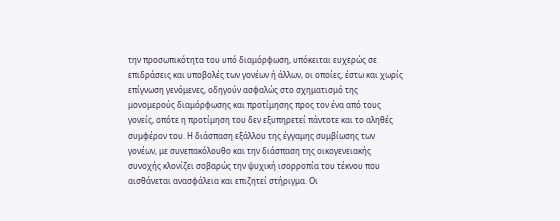την προσωπικότητα του υπό διαμόρφωση, υπόκειται ευχερώς σε επιδράσεις και υποβολές των γονέων ή άλλων, οι οποίες, έστω και χωρίς επίγνωση γενόμενες, οδηγούν ασφαλώς στο σχηματισμό της μονομερούς διαμόρφωσης και προτίμησης προς τον ένα από τους γονείς, οπότε η προτίμηση του δεν εξυπηρετεί πάντοτε και το αληθές συμφέρον του. Η διάσπαση εξάλλου της έγγαμης συμβίωσης των γονέων, με συνεπακόλουθο και την διάσπαση της οικογενειακής συνοχής κλονίζει σοβαρώς την ψυχική ισορροπία του τέκνου που αισθάνεται ανασφάλεια και επιζητεί στήριγμα. Οι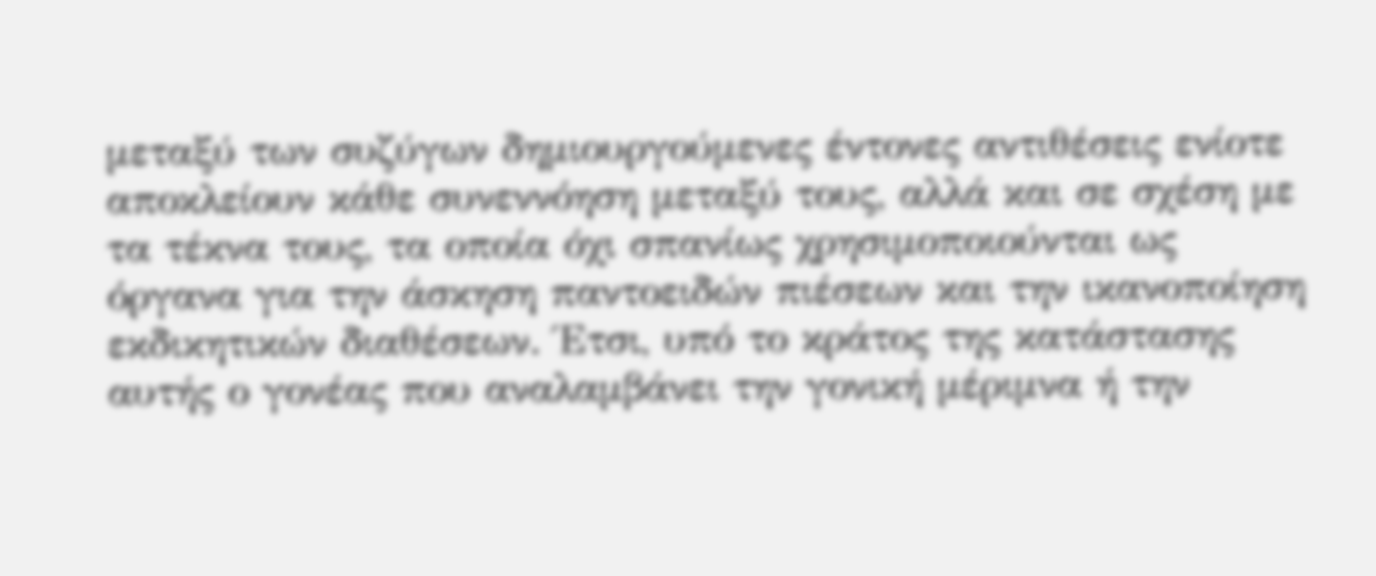μεταξύ των συζύγων δημιουργούμενες έντονες αντιθέσεις ενίοτε αποκλείουν κάθε συνεννόηση μεταξύ τους, αλλά και σε σχέση με τα τέκνα τους, τα οποία όχι σπανίως χρησιμοποιούνται ως όργανα για την άσκηση παντοειδών πιέσεων και την ικανοποίηση εκδικητικών διαθέσεων. Έτσι, υπό το κράτος της κατάστασης αυτής ο γονέας που αναλαμβάνει την γονική μέριμνα ή την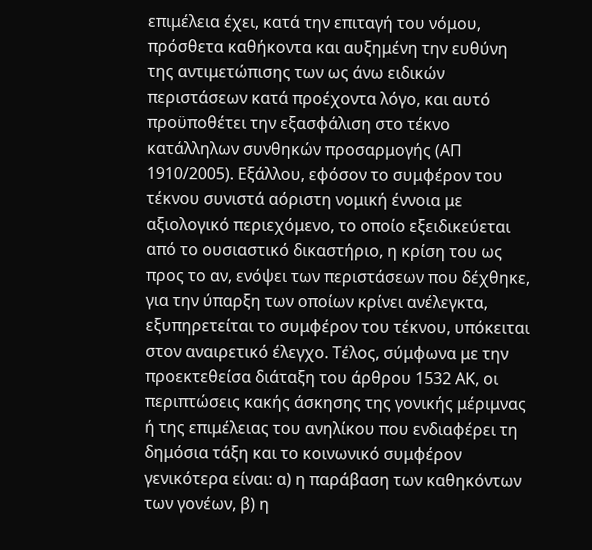επιμέλεια έχει, κατά την επιταγή του νόμου, πρόσθετα καθήκοντα και αυξημένη την ευθύνη της αντιμετώπισης των ως άνω ειδικών περιστάσεων κατά προέχοντα λόγο, και αυτό προϋποθέτει την εξασφάλιση στο τέκνο κατάλληλων συνθηκών προσαρμογής (ΑΠ 1910/2005). Εξάλλου, εφόσον το συμφέρον του τέκνου συνιστά αόριστη νομική έννοια με αξιολογικό περιεχόμενο, το οποίο εξειδικεύεται από το ουσιαστικό δικαστήριο, η κρίση του ως προς το αν, ενόψει των περιστάσεων που δέχθηκε, για την ύπαρξη των οποίων κρίνει ανέλεγκτα, εξυπηρετείται το συμφέρον του τέκνου, υπόκειται στον αναιρετικό έλεγχο. Τέλος, σύμφωνα με την προεκτεθείσα διάταξη του άρθρου 1532 ΑΚ, οι περιπτώσεις κακής άσκησης της γονικής μέριμνας ή της επιμέλειας του ανηλίκου που ενδιαφέρει τη δημόσια τάξη και το κοινωνικό συμφέρον γενικότερα είναι: α) η παράβαση των καθηκόντων των γονέων, β) η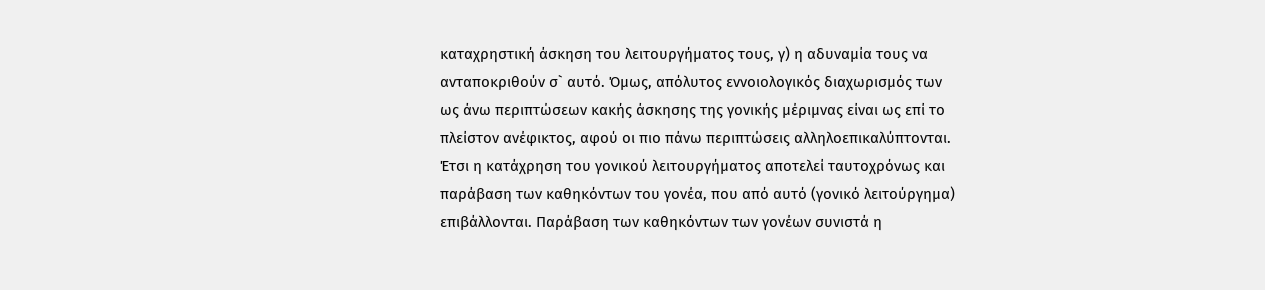καταχρηστική άσκηση του λειτουργήματος τους, γ) η αδυναμία τους να ανταποκριθούν σ` αυτό. Όμως, απόλυτος εννοιολογικός διαχωρισμός των ως άνω περιπτώσεων κακής άσκησης της γονικής μέριμνας είναι ως επί το πλείστον ανέφικτος, αφού οι πιο πάνω περιπτώσεις αλληλοεπικαλύπτονται. Έτσι η κατάχρηση του γονικού λειτουργήματος αποτελεί ταυτοχρόνως και παράβαση των καθηκόντων του γονέα, που από αυτό (γονικό λειτούργημα) επιβάλλονται. Παράβαση των καθηκόντων των γονέων συνιστά η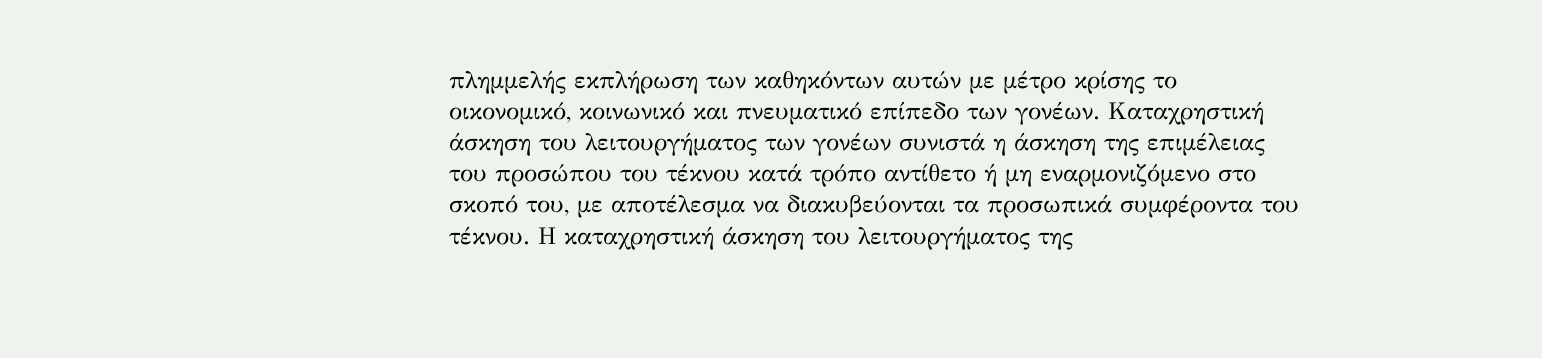πλημμελής εκπλήρωση των καθηκόντων αυτών με μέτρο κρίσης το οικονομικό, κοινωνικό και πνευματικό επίπεδο των γονέων. Καταχρηστική άσκηση του λειτουργήματος των γονέων συνιστά η άσκηση της επιμέλειας του προσώπου του τέκνου κατά τρόπο αντίθετο ή μη εναρμονιζόμενο στο σκοπό του, με αποτέλεσμα να διακυβεύονται τα προσωπικά συμφέροντα του τέκνου. Η καταχρηστική άσκηση του λειτουργήματος της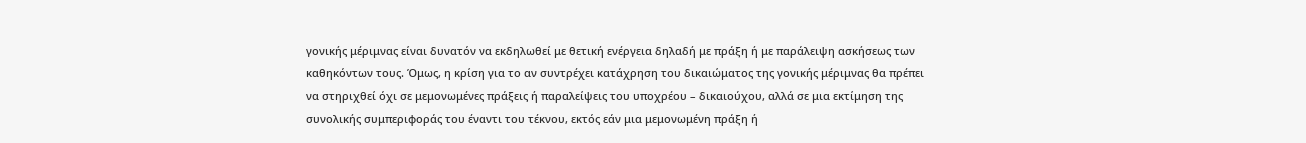γονικής μέριμνας είναι δυνατόν να εκδηλωθεί με θετική ενέργεια δηλαδή με πράξη ή με παράλειψη ασκήσεως των καθηκόντων τους. Όμως, η κρίση για το αν συντρέχει κατάχρηση του δικαιώματος της γονικής μέριμνας θα πρέπει να στηριχθεί όχι σε μεμονωμένες πράξεις ή παραλείψεις του υποχρέου – δικαιούχου, αλλά σε μια εκτίμηση της συνολικής συμπεριφοράς του έναντι του τέκνου, εκτός εάν μια μεμονωμένη πράξη ή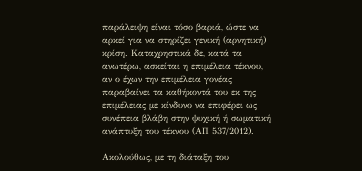παράλειψη είναι τόσο βαριά, ώστε να αρκεί για να στηρίζει γενική (αρνητική) κρίση. Καταχρηστικά δε, κατά τα ανωτέρω, ασκείται η επιμέλεια τέκνου, αν ο έχων την επιμέλεια γονέας παραβαίνει τα καθήκοντά του εκ της επιμέλειας με κίνδυνο να επιφέρει ως συνέπεια βλάβη στην ψυχική ή σωματική ανάπτυξη του τέκνου (ΑΠ 537/2012).

Ακολούθως, με τη διάταξη του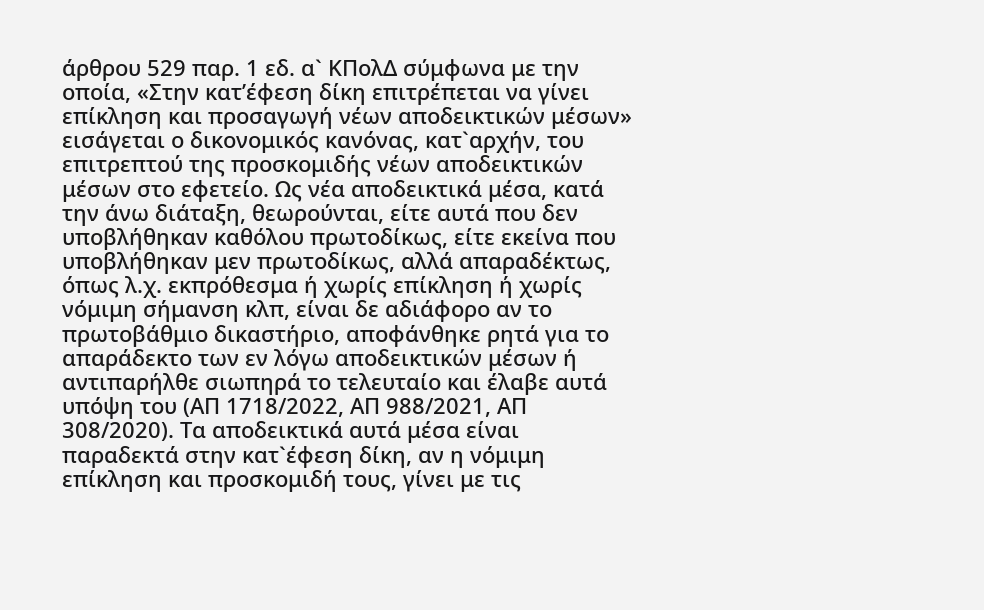άρθρου 529 παρ. 1 εδ. α` ΚΠολΔ σύμφωνα με την οποία, «Στην κατ’έφεση δίκη επιτρέπεται να γίνει επίκληση και προσαγωγή νέων αποδεικτικών μέσων» εισάγεται ο δικονομικός κανόνας, κατ`αρχήν, του επιτρεπτού της προσκομιδής νέων αποδεικτικών μέσων στο εφετείο. Ως νέα αποδεικτικά μέσα, κατά την άνω διάταξη, θεωρούνται, είτε αυτά που δεν υποβλήθηκαν καθόλου πρωτοδίκως, είτε εκείνα που υποβλήθηκαν μεν πρωτοδίκως, αλλά απαραδέκτως, όπως λ.χ. εκπρόθεσμα ή χωρίς επίκληση ή χωρίς νόμιμη σήμανση κλπ, είναι δε αδιάφορο αν το πρωτοβάθμιο δικαστήριο, αποφάνθηκε ρητά για το απαράδεκτο των εν λόγω αποδεικτικών μέσων ή αντιπαρήλθε σιωπηρά το τελευταίο και έλαβε αυτά υπόψη του (ΑΠ 1718/2022, ΑΠ 988/2021, ΑΠ 308/2020). Τα αποδεικτικά αυτά μέσα είναι παραδεκτά στην κατ`έφεση δίκη, αν η νόμιμη επίκληση και προσκομιδή τους, γίνει με τις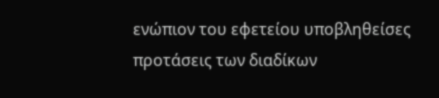ενώπιον του εφετείου υποβληθείσες προτάσεις των διαδίκων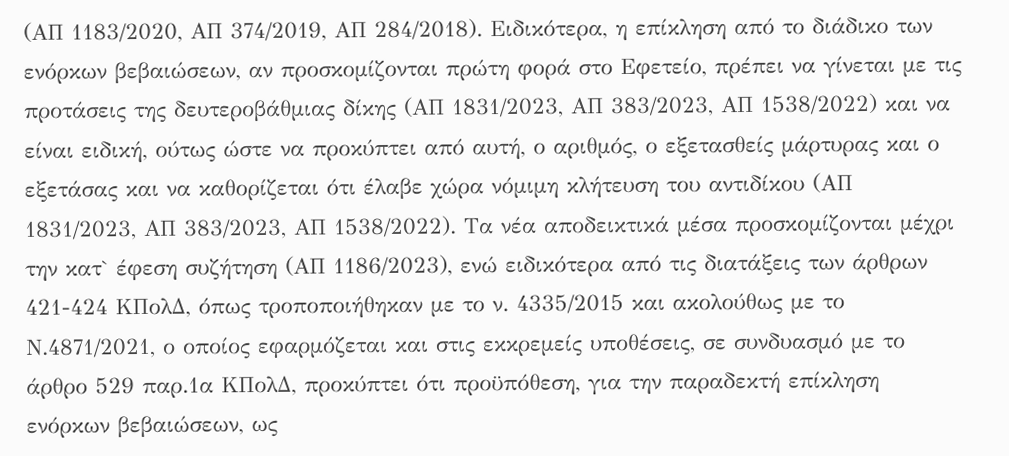(ΑΠ 1183/2020, ΑΠ 374/2019, ΑΠ 284/2018). Ειδικότερα, η επίκληση από το διάδικο των ενόρκων βεβαιώσεων, αν προσκομίζονται πρώτη φορά στο Εφετείο, πρέπει να γίνεται με τις προτάσεις της δευτεροβάθμιας δίκης (ΑΠ 1831/2023, ΑΠ 383/2023, ΑΠ 1538/2022) και να είναι ειδική, ούτως ώστε να προκύπτει από αυτή, ο αριθμός, ο εξετασθείς μάρτυρας και ο εξετάσας και να καθορίζεται ότι έλαβε χώρα νόμιμη κλήτευση του αντιδίκου (ΑΠ 1831/2023, ΑΠ 383/2023, ΑΠ 1538/2022). Τα νέα αποδεικτικά μέσα προσκομίζονται μέχρι την κατ` έφεση συζήτηση (ΑΠ 1186/2023), ενώ ειδικότερα από τις διατάξεις των άρθρων 421-424 ΚΠολΔ, όπως τροποποιήθηκαν με το ν. 4335/2015 και ακολούθως με το Ν.4871/2021, ο οποίος εφαρμόζεται και στις εκκρεμείς υποθέσεις, σε συνδυασμό με το άρθρο 529 παρ.1α ΚΠολΔ, προκύπτει ότι προϋπόθεση, για την παραδεκτή επίκληση ενόρκων βεβαιώσεων, ως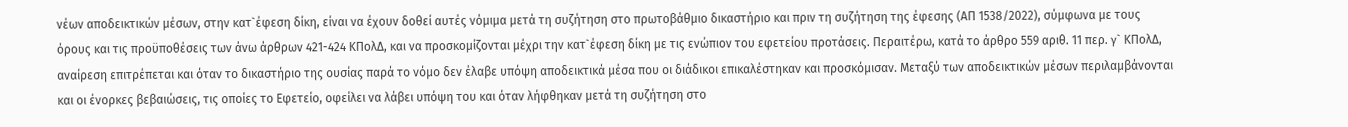νέων αποδεικτικών μέσων, στην κατ`έφεση δίκη, είναι να έχουν δοθεί αυτές νόμιμα μετά τη συζήτηση στο πρωτοβάθμιο δικαστήριο και πριν τη συζήτηση της έφεσης (ΑΠ 1538/2022), σύμφωνα με τους όρους και τις προϋποθέσεις των άνω άρθρων 421-424 ΚΠολΔ, και να προσκομίζονται μέχρι την κατ`έφεση δίκη με τις ενώπιον του εφετείου προτάσεις. Περαιτέρω, κατά το άρθρο 559 αριθ. 11 περ. γ` ΚΠολΔ, αναίρεση επιτρέπεται και όταν το δικαστήριο της ουσίας παρά το νόμο δεν έλαβε υπόψη αποδεικτικά μέσα που οι διάδικοι επικαλέστηκαν και προσκόμισαν. Μεταξύ των αποδεικτικών μέσων περιλαμβάνονται και οι ένορκες βεβαιώσεις, τις οποίες το Εφετείο, οφείλει να λάβει υπόψη του και όταν λήφθηκαν μετά τη συζήτηση στο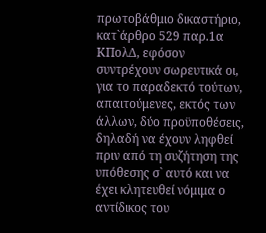πρωτοβάθμιο δικαστήριο, κατ`άρθρο 529 παρ.1α ΚΠολΔ, εφόσον συντρέχουν σωρευτικά οι, για το παραδεκτό τούτων, απαιτούμενες, εκτός των άλλων, δύο προϋποθέσεις, δηλαδή να έχουν ληφθεί πριν από τη συζήτηση της υπόθεσης σ` αυτό και να έχει κλητευθεί νόμιμα ο αντίδικος του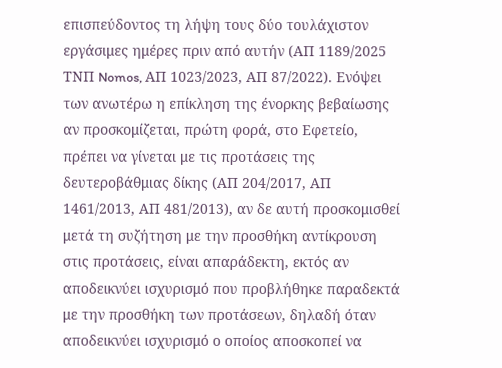επισπεύδοντος τη λήψη τους δύο τουλάχιστον εργάσιμες ημέρες πριν από αυτήν (ΑΠ 1189/2025 ΤΝΠ Nomos, ΑΠ 1023/2023, ΑΠ 87/2022). Ενόψει των ανωτέρω η επίκληση της ένορκης βεβαίωσης αν προσκομίζεται, πρώτη φορά, στο Εφετείο, πρέπει να γίνεται με τις προτάσεις της δευτεροβάθμιας δίκης (ΑΠ 204/2017, ΑΠ 1461/2013, ΑΠ 481/2013), αν δε αυτή προσκομισθεί μετά τη συζήτηση με την προσθήκη αντίκρουση στις προτάσεις, είναι απαράδεκτη, εκτός αν αποδεικνύει ισχυρισμό που προβλήθηκε παραδεκτά με την προσθήκη των προτάσεων, δηλαδή όταν αποδεικνύει ισχυρισμό ο οποίος αποσκοπεί να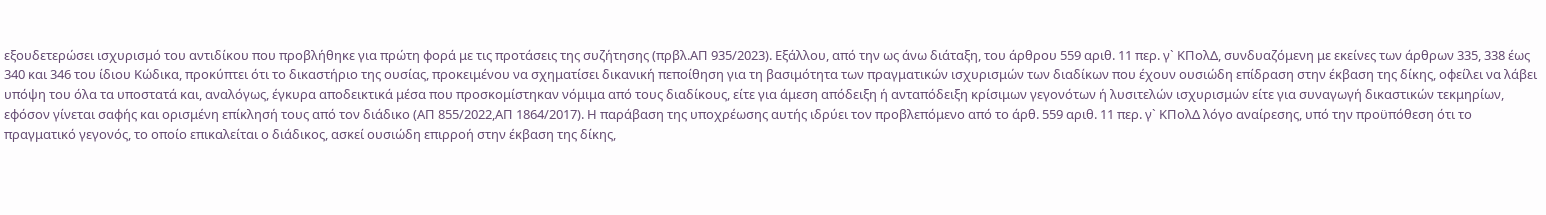εξουδετερώσει ισχυρισμό του αντιδίκου που προβλήθηκε για πρώτη φορά με τις προτάσεις της συζήτησης (πρβλ.ΑΠ 935/2023). Εξάλλου, από την ως άνω διάταξη, του άρθρου 559 αριθ. 11 περ. γ` ΚΠολΔ, συνδυαζόμενη με εκείνες των άρθρων 335, 338 έως 340 και 346 του ίδιου Κώδικα, προκύπτει ότι το δικαστήριο της ουσίας, προκειμένου να σχηματίσει δικανική πεποίθηση για τη βασιμότητα των πραγματικών ισχυρισμών των διαδίκων που έχουν ουσιώδη επίδραση στην έκβαση της δίκης, οφείλει να λάβει υπόψη του όλα τα υποστατά και, αναλόγως, έγκυρα αποδεικτικά μέσα που προσκομίστηκαν νόμιμα από τους διαδίκους, είτε για άμεση απόδειξη ή ανταπόδειξη κρίσιμων γεγονότων ή λυσιτελών ισχυρισμών είτε για συναγωγή δικαστικών τεκμηρίων, εφόσον γίνεται σαφής και ορισμένη επίκλησή τους από τον διάδικο (ΑΠ 855/2022,ΑΠ 1864/2017). Η παράβαση της υποχρέωσης αυτής ιδρύει τον προβλεπόμενο από το άρθ. 559 αριθ. 11 περ. γ` ΚΠολΔ λόγο αναίρεσης, υπό την προϋπόθεση ότι το πραγματικό γεγονός, το οποίο επικαλείται ο διάδικος, ασκεί ουσιώδη επιρροή στην έκβαση της δίκης,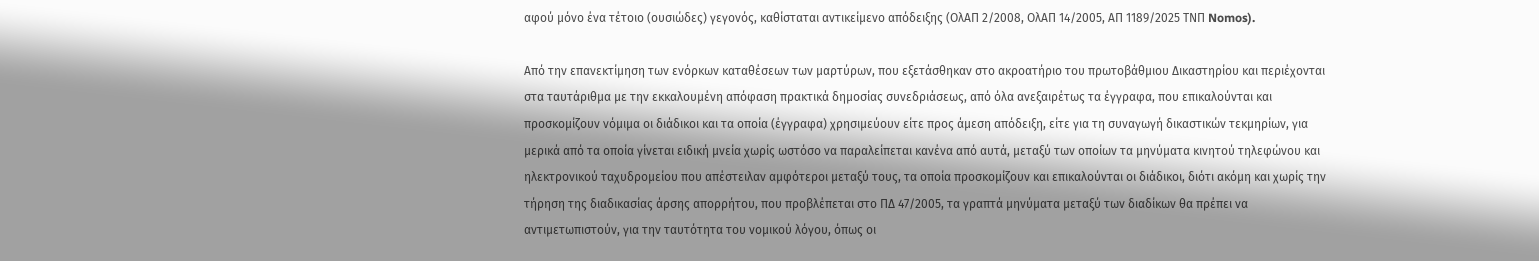αφού μόνο ένα τέτοιο (ουσιώδες) γεγονός, καθίσταται αντικείμενο απόδειξης (ΟλΑΠ 2/2008, ΟλΑΠ 14/2005, ΑΠ 1189/2025 ΤΝΠ Nomos).

Από την επανεκτίμηση των ενόρκων καταθέσεων των μαρτύρων, που εξετάσθηκαν στο ακροατήριο του πρωτοβάθμιου Δικαστηρίου και περιέχονται στα ταυτάριθμα με την εκκαλουμένη απόφαση πρακτικά δημοσίας συνεδριάσεως, από όλα ανεξαιρέτως τα έγγραφα, που επικαλούνται και προσκομίζουν νόμιμα οι διάδικοι και τα οποία (έγγραφα) χρησιμεύουν είτε προς άμεση απόδειξη, είτε για τη συναγωγή δικαστικών τεκμηρίων, για μερικά από τα οποία γίνεται ειδική μνεία χωρίς ωστόσο να παραλείπεται κανένα από αυτά, μεταξύ των οποίων τα μηνύματα κινητού τηλεφώνου και ηλεκτρονικού ταχυδρομείου που απέστειλαν αμφότεροι μεταξύ τους, τα οποία προσκομίζουν και επικαλούνται οι διάδικοι, διότι ακόμη και χωρίς την τήρηση της διαδικασίας άρσης απορρήτου, που προβλέπεται στο ΠΔ 47/2005, τα γραπτά μηνύματα μεταξύ των διαδίκων θα πρέπει να αντιμετωπιστούν, για την ταυτότητα του νομικού λόγου, όπως οι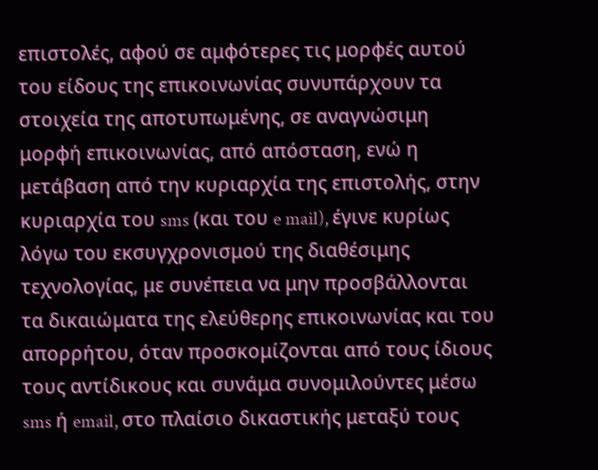επιστολές, αφού σε αμφότερες τις μορφές αυτού του είδους της επικοινωνίας συνυπάρχουν τα στοιχεία της αποτυπωμένης, σε αναγνώσιμη μορφή επικοινωνίας, από απόσταση, ενώ η μετάβαση από την κυριαρχία της επιστολής, στην κυριαρχία του sms (και του e mail), έγινε κυρίως λόγω του εκσυγχρονισμού της διαθέσιμης τεχνολογίας, με συνέπεια να μην προσβάλλονται τα δικαιώματα της ελεύθερης επικοινωνίας και του απορρήτου, όταν προσκομίζονται από τους ίδιους τους αντίδικους και συνάμα συνομιλούντες μέσω sms ή email, στο πλαίσιο δικαστικής μεταξύ τους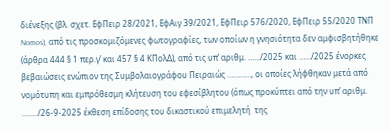διένεξης (βλ. σχετ. ΕφΠειρ 28/2021, ΕφΑιγ 39/2021, ΕφΠειρ 576/2020, ΕφΠειρ 55/2020 ΤΝΠ Nomos), από τις προσκομιζόμενες φωτογραφίες, των οποίων η γνησιότητα δεν αμφισβητήθηκε (άρθρα 444 § 1 περ.γ’ και 457 § 4 ΚΠολΔ), από τις υπ’ αριθμ. ……/2025 και ……/2025 ένορκες βεβαιώσεις ενώπιον της Συμβολαιογράφου Πειραιώς …………, οι οποίες λήφθηκαν μετά από νομότυπη και εμπρόθεσμη κλήτευση του εφεσίβλητου (όπως προκύπτει από την υπ’ αριθμ. ……../26-9-2025 έκθεση επίδοσης του δικαστικού επιμελητή  της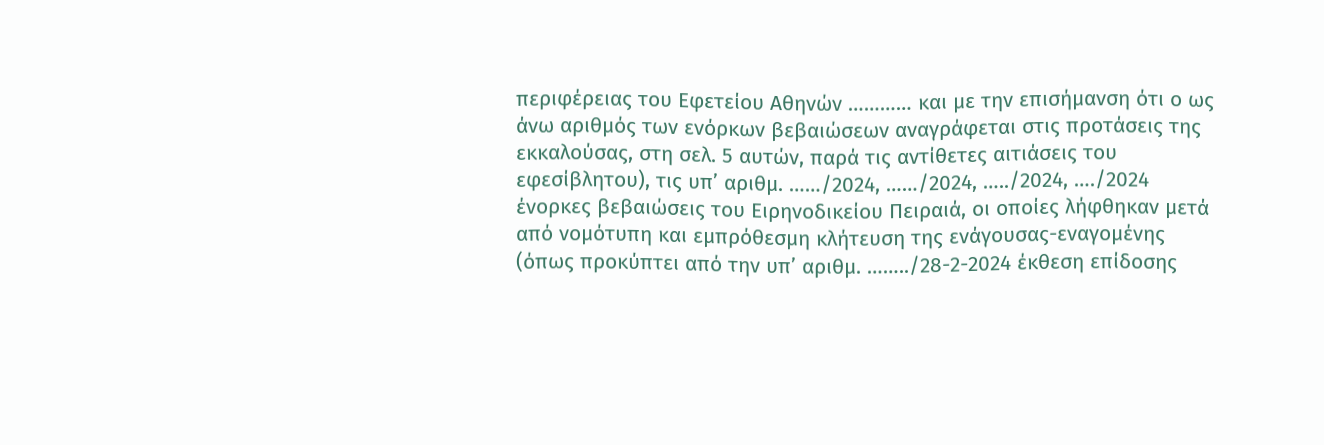περιφέρειας του Εφετείου Αθηνών ………… και με την επισήμανση ότι ο ως άνω αριθμός των ενόρκων βεβαιώσεων αναγράφεται στις προτάσεις της εκκαλούσας, στη σελ. 5 αυτών, παρά τις αντίθετες αιτιάσεις του εφεσίβλητου), τις υπ’ αριθμ. ……/2024, ……/2024, …../2024, …./2024 ένορκες βεβαιώσεις του Ειρηνοδικείου Πειραιά, οι οποίες λήφθηκαν μετά από νομότυπη και εμπρόθεσμη κλήτευση της ενάγουσας-εναγομένης (όπως προκύπτει από την υπ’ αριθμ. ……../28-2-2024 έκθεση επίδοσης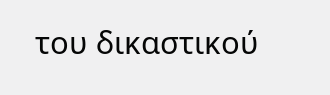του δικαστικού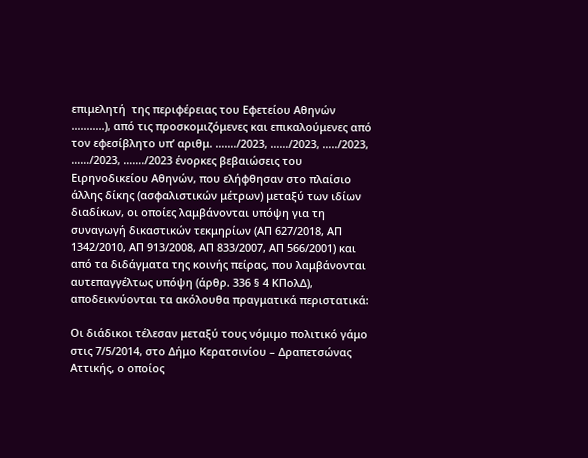επιμελητή  της περιφέρειας του Εφετείου Αθηνών ………..), από τις προσκομιζόμενες και επικαλούμενες από τον εφεσίβλητο υπ’ αριθμ. ……./2023, ……/2023, …../2023, ……/2023, ……./2023 ένορκες βεβαιώσεις του Ειρηνοδικείου Αθηνών, που ελήφθησαν στο πλαίσιο άλλης δίκης (ασφαλιστικών μέτρων) μεταξύ των ιδίων διαδίκων, οι οποίες λαμβάνονται υπόψη για τη συναγωγή δικαστικών τεκμηρίων (ΑΠ 627/2018, ΑΠ 1342/2010, ΑΠ 913/2008, ΑΠ 833/2007, ΑΠ 566/2001) και από τα διδάγματα της κοινής πείρας, που λαμβάνονται αυτεπαγγέλτως υπόψη (άρθρ. 336 § 4 ΚΠολΔ), αποδεικνύονται τα ακόλουθα πραγματικά περιστατικά:

Οι διάδικοι τέλεσαν μεταξύ τους νόμιμο πολιτικό γάμο στις 7/5/2014, στο Δήμο Κερατσινίου – Δραπετσώνας Αττικής, ο οποίος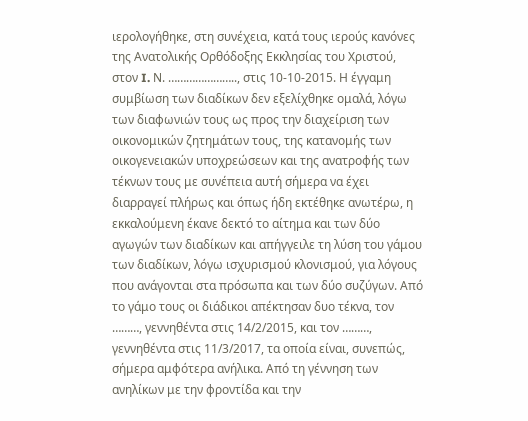ιερολογήθηκε, στη συνέχεια, κατά τους ιερούς κανόνες της Ανατολικής Ορθόδοξης Εκκλησίας του Χριστού, στον I. Ν. ………………….., στις 10-10-2015. Η έγγαμη συμβίωση των διαδίκων δεν εξελίχθηκε ομαλά, λόγω των διαφωνιών τους ως προς την διαχείριση των οικονομικών ζητημάτων τους, της κατανομής των οικογενειακών υποχρεώσεων και της ανατροφής των τέκνων τους με συνέπεια αυτή σήμερα να έχει διαρραγεί πλήρως και όπως ήδη εκτέθηκε ανωτέρω, η εκκαλούμενη έκανε δεκτό το αίτημα και των δύο αγωγών των διαδίκων και απήγγειλε τη λύση του γάμου των διαδίκων, λόγω ισχυρισμού κλονισμού, για λόγους που ανάγονται στα πρόσωπα και των δύο συζύγων. Από το γάμο τους οι διάδικοι απέκτησαν δυο τέκνα, τον ………, γεννηθέντα στις 14/2/2015, και τον ………, γεννηθέντα στις 11/3/2017, τα οποία είναι, συνεπώς, σήμερα αμφότερα ανήλικα. Από τη γέννηση των ανηλίκων με την φροντίδα και την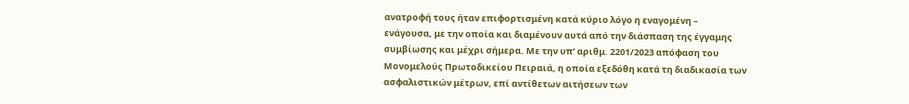ανατροφή τους ήταν επιφορτισμένη κατά κύριο λόγο η εναγομένη – ενάγουσα, με την οποία και διαμένουν αυτά από την διάσπαση της έγγαμης συμβίωσης και μέχρι σήμερα. Με την υπ’ αριθμ. 2201/2023 απόφαση του Μονομελούς Πρωτοδικείου Πειραιά, η οποία εξεδόθη κατά τη διαδικασία των ασφαλιστικών μέτρων, επί αντίθετων αιτήσεων των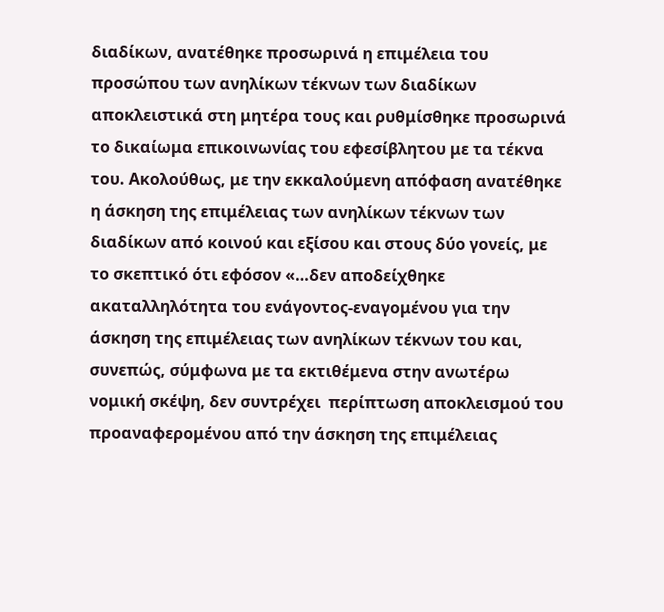διαδίκων, ανατέθηκε προσωρινά η επιμέλεια του προσώπου των ανηλίκων τέκνων των διαδίκων αποκλειστικά στη μητέρα τους και ρυθμίσθηκε προσωρινά το δικαίωμα επικοινωνίας του εφεσίβλητου με τα τέκνα του. Ακολούθως, με την εκκαλούμενη απόφαση ανατέθηκε η άσκηση της επιμέλειας των ανηλίκων τέκνων των διαδίκων από κοινού και εξίσου και στους δύο γονείς, με το σκεπτικό ότι εφόσον «…δεν αποδείχθηκε ακαταλληλότητα του ενάγοντος-εναγομένου για την άσκηση της επιμέλειας των ανηλίκων τέκνων του και, συνεπώς, σύμφωνα με τα εκτιθέμενα στην ανωτέρω νομική σκέψη, δεν συντρέχει  περίπτωση αποκλεισμού του προαναφερομένου από την άσκηση της επιμέλειας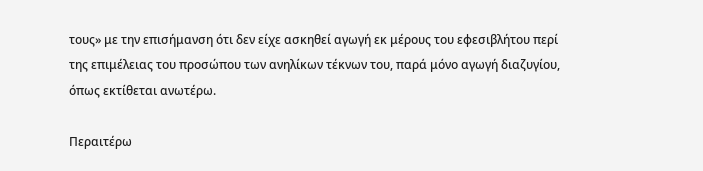τους» με την επισήμανση ότι δεν είχε ασκηθεί αγωγή εκ μέρους του εφεσιβλήτου περί της επιμέλειας του προσώπου των ανηλίκων τέκνων του, παρά μόνο αγωγή διαζυγίου, όπως εκτίθεται ανωτέρω.

Περαιτέρω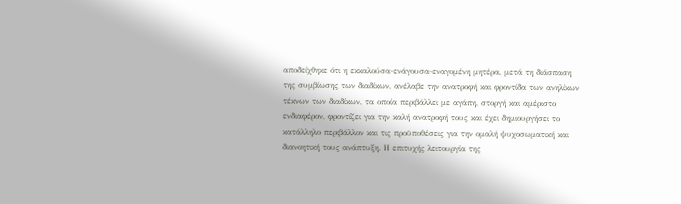αποδείχθηκε ότι η εκκαλούσα-ενάγουσα-εναγομένη μητέρα, μετά τη διάσπαση της συμβίωσης των διαδίκων, ανέλαβε την ανατροφή και φροντίδα των ανηλίκων τέκνων των διαδίκων, τα οποία περιβάλλει με αγάπη, στοργή και αμέριστο ενδιαφέρον, φροντίζει για την καλή ανατροφή τους και έχει δημιουργήσει το κατάλληλο περιβάλλον και τις προϋποθέσεις για την ομαλή ψυχοσωματική και διανοητική τους ανάπτυξη. Η επιτυχής λειτουργία της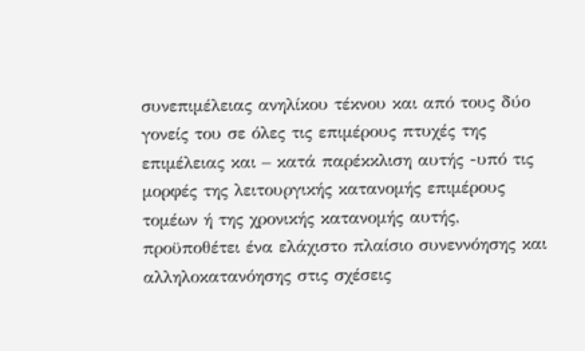συνεπιμέλειας ανηλίκου τέκνου και από τους δύο γονείς του σε όλες τις επιμέρους πτυχές της επιμέλειας και – κατά παρέκκλιση αυτής -υπό τις μορφές της λειτουργικής κατανομής επιμέρους τομέων ή της χρονικής κατανομής αυτής, προϋποθέτει ένα ελάχιστο πλαίσιο συνεννόησης και αλληλοκατανόησης στις σχέσεις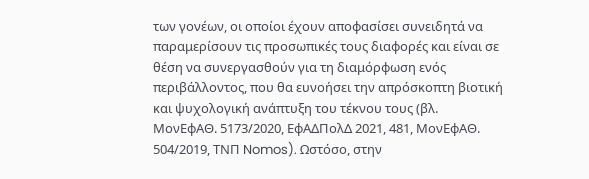των γονέων, οι οποίοι έχουν αποφασίσει συνειδητά να παραμερίσουν τις προσωπικές τους διαφορές και είναι σε θέση να συνεργασθούν για τη διαμόρφωση ενός περιβάλλοντος, που θα ευνοήσει την απρόσκοπτη βιοτική και ψυχολογική ανάπτυξη του τέκνου τους (βλ. ΜονΕφΑΘ. 5173/2020, ΕφΑΔΠολΔ 2021, 481, ΜονΕφΑΘ. 504/2019, ΤΝΠ Nomos). Ωστόσο, στην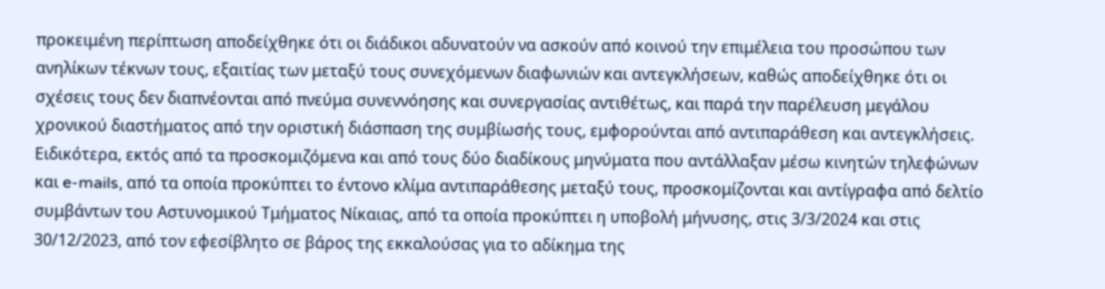προκειμένη περίπτωση αποδείχθηκε ότι οι διάδικοι αδυνατούν να ασκούν από κοινού την επιμέλεια του προσώπου των ανηλίκων τέκνων τους, εξαιτίας των μεταξύ τους συνεχόμενων διαφωνιών και αντεγκλήσεων, καθώς αποδείχθηκε ότι οι σχέσεις τους δεν διαπνέονται από πνεύμα συνεννόησης και συνεργασίας αντιθέτως, και παρά την παρέλευση μεγάλου χρονικού διαστήματος από την οριστική διάσπαση της συμβίωσής τους, εμφορούνται από αντιπαράθεση και αντεγκλήσεις. Ειδικότερα, εκτός από τα προσκομιζόμενα και από τους δύο διαδίκους μηνύματα που αντάλλαξαν μέσω κινητών τηλεφώνων και e-mails, από τα οποία προκύπτει το έντονο κλίμα αντιπαράθεσης μεταξύ τους, προσκομίζονται και αντίγραφα από δελτίο συμβάντων του Αστυνομικού Τμήματος Νίκαιας, από τα οποία προκύπτει η υποβολή μήνυσης, στις 3/3/2024 και στις 30/12/2023, από τον εφεσίβλητο σε βάρος της εκκαλούσας για το αδίκημα της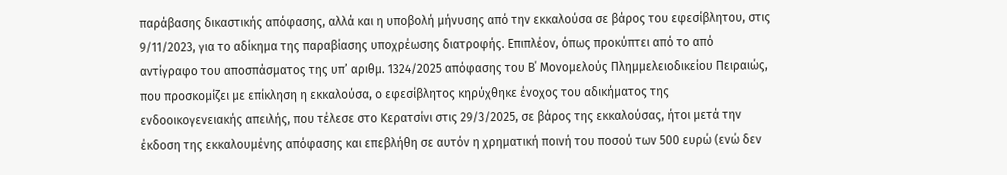παράβασης δικαστικής απόφασης, αλλά και η υποβολή μήνυσης από την εκκαλούσα σε βάρος του εφεσίβλητου, στις 9/11/2023, για το αδίκημα της παραβίασης υποχρέωσης διατροφής. Επιπλέον, όπως προκύπτει από το από αντίγραφο του αποσπάσματος της υπ’ αριθμ. 1324/2025 απόφασης του Β΄ Μονομελούς Πλημμελειοδικείου Πειραιώς, που προσκομίζει με επίκληση η εκκαλούσα, ο εφεσίβλητος κηρύχθηκε ένοχος του αδικήματος της ενδοοικογενειακής απειλής, που τέλεσε στο Κερατσίνι στις 29/3/2025, σε βάρος της εκκαλούσας, ήτοι μετά την έκδοση της εκκαλουμένης απόφασης και επεβλήθη σε αυτόν η χρηματική ποινή του ποσού των 500 ευρώ (ενώ δεν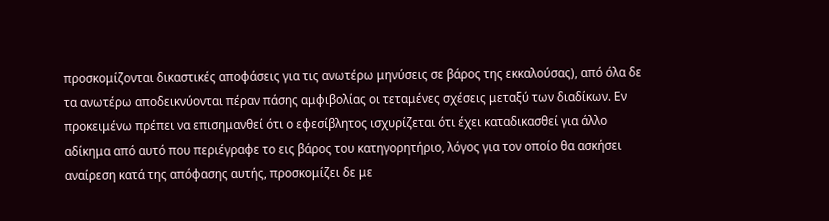προσκομίζονται δικαστικές αποφάσεις για τις ανωτέρω μηνύσεις σε βάρος της εκκαλούσας), από όλα δε τα ανωτέρω αποδεικνύονται πέραν πάσης αμφιβολίας οι τεταμένες σχέσεις μεταξύ των διαδίκων. Εν προκειμένω πρέπει να επισημανθεί ότι ο εφεσίβλητος ισχυρίζεται ότι έχει καταδικασθεί για άλλο αδίκημα από αυτό που περιέγραφε το εις βάρος του κατηγορητήριο, λόγος για τον οποίο θα ασκήσει αναίρεση κατά της απόφασης αυτής, προσκομίζει δε με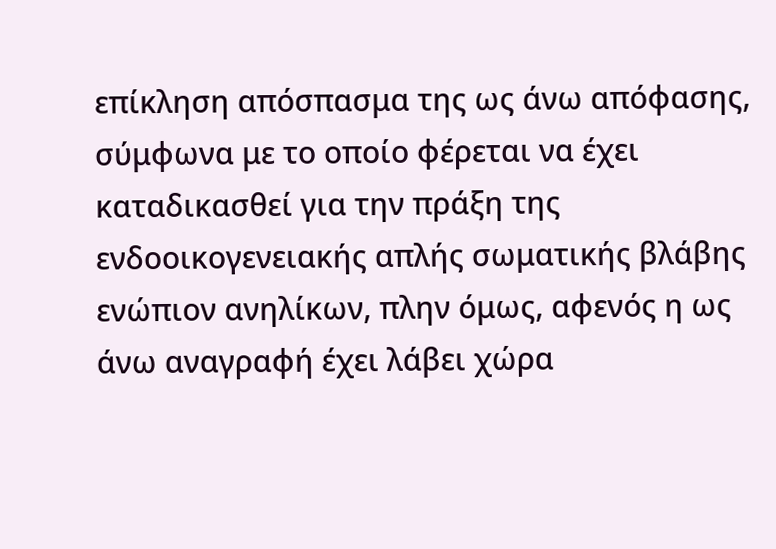επίκληση απόσπασμα της ως άνω απόφασης, σύμφωνα με το οποίο φέρεται να έχει καταδικασθεί για την πράξη της ενδοοικογενειακής απλής σωματικής βλάβης ενώπιον ανηλίκων, πλην όμως, αφενός η ως άνω αναγραφή έχει λάβει χώρα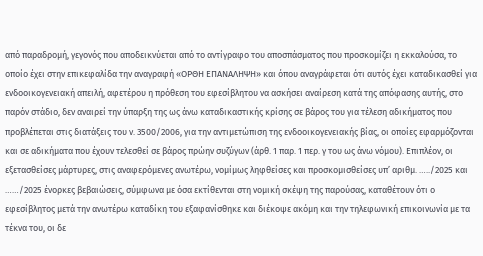από παραδρομή, γεγονός που αποδεικνύεται από το αντίγραφο του αποσπάσματος που προσκομίζει η εκκαλούσα, το οποίο έχει στην επικεφαλίδα την αναγραφή «ΟΡΘΗ ΕΠΑΝΑΛΗΨΗ» και όπου αναγράφεται ότι αυτός έχει καταδικασθεί για ενδοοικογενειακή απειλή, αφετέρου η πρόθεση του εφεσίβλητου να ασκήσει αναίρεση κατά της απόφασης αυτής, στο παρόν στάδιο, δεν αναιρεί την ύπαρξη της ως άνω καταδικαστικής κρίσης σε βάρος του για τέλεση αδικήματος που προβλέπεται στις διατάξεις του ν. 3500/2006, για την αντιμετώπιση της ενδοοικογενειακής βίας, οι οποίες εφαρμόζονται και σε αδικήματα που έχουν τελεσθεί σε βάρος πρώην συζύγων (άρθ. 1 παρ. 1 περ. γ του ως άνω νόμου). Επιπλέον, οι εξετασθείσες μάρτυρες, στις αναφερόμενες ανωτέρω, νομίμως ληφθείσες και προσκομισθείσες υπ’ αριθμ. …../2025 και ……/2025 ένορκες βεβαιώσεις, σύμφωνα με όσα εκτίθενται στη νομική σκέψη της παρούσας, καταθέτουν ότι ο εφεσίβλητος μετά την ανωτέρω καταδίκη του εξαφανίσθηκε και διέκοψε ακόμη και την τηλεφωνική επικοινωνία με τα τέκνα του, οι δε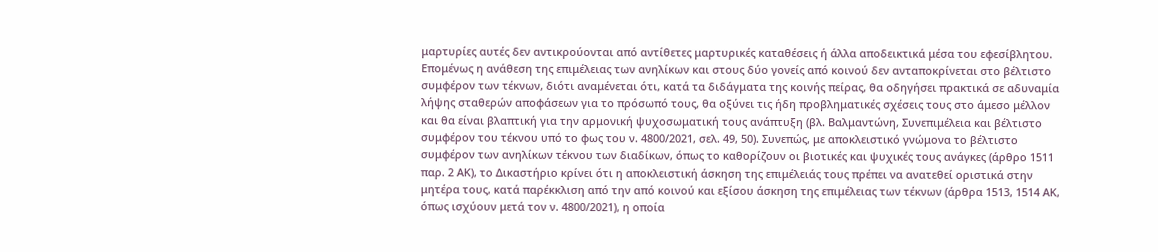μαρτυρίες αυτές δεν αντικρούονται από αντίθετες μαρτυρικές καταθέσεις ή άλλα αποδεικτικά μέσα του εφεσίβλητου. Επομένως η ανάθεση της επιμέλειας των ανηλίκων και στους δύο γονείς από κοινού δεν ανταποκρίνεται στο βέλτιστο συμφέρον των τέκνων, διότι αναμένεται ότι, κατά τα διδάγματα της κοινής πείρας, θα οδηγήσει πρακτικά σε αδυναμία λήψης σταθερών αποφάσεων για το πρόσωπό τους, θα οξύνει τις ήδη προβληματικές σχέσεις τους στο άμεσο μέλλον και θα είναι βλαπτική για την αρμονική ψυχοσωματική τους ανάπτυξη (βλ. Βαλμαντώνη, Συνεπιμέλεια και βέλτιστο συμφέρον του τέκνου υπό το φως του ν. 4800/2021, σελ. 49, 50). Συνεπώς, με αποκλειστικό γνώμονα το βέλτιστο συμφέρον των ανηλίκων τέκνου των διαδίκων, όπως το καθορίζουν οι βιοτικές και ψυχικές τους ανάγκες (άρθρο 1511 παρ. 2 ΑΚ), το Δικαστήριο κρίνει ότι η αποκλειστική άσκηση της επιμέλειάς τους πρέπει να ανατεθεί οριστικά στην μητέρα τους, κατά παρέκκλιση από την από κοινού και εξίσου άσκηση της επιμέλειας των τέκνων (άρθρα 1513, 1514 ΑΚ, όπως ισχύουν μετά τον ν. 4800/2021), η οποία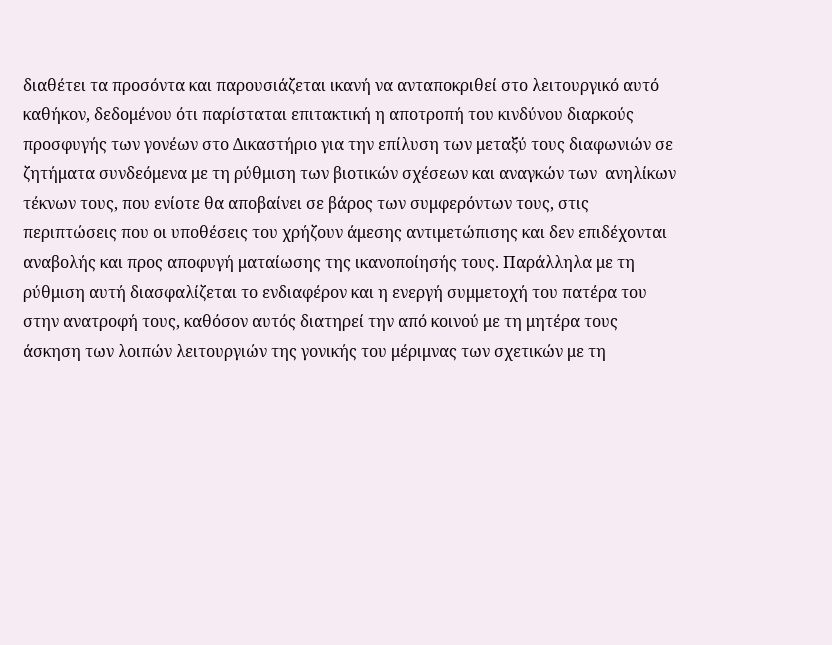διαθέτει τα προσόντα και παρουσιάζεται ικανή να ανταποκριθεί στο λειτουργικό αυτό καθήκον, δεδομένου ότι παρίσταται επιτακτική η αποτροπή του κινδύνου διαρκούς προσφυγής των γονέων στο Δικαστήριο για την επίλυση των μεταξύ τους διαφωνιών σε ζητήματα συνδεόμενα με τη ρύθμιση των βιοτικών σχέσεων και αναγκών των  ανηλίκων τέκνων τους, που ενίοτε θα αποβαίνει σε βάρος των συμφερόντων τους, στις περιπτώσεις που οι υποθέσεις του χρήζουν άμεσης αντιμετώπισης και δεν επιδέχονται αναβολής και προς αποφυγή ματαίωσης της ικανοποίησής τους. Παράλληλα με τη ρύθμιση αυτή διασφαλίζεται το ενδιαφέρον και η ενεργή συμμετοχή του πατέρα του στην ανατροφή τους, καθόσον αυτός διατηρεί την από κοινού με τη μητέρα τους άσκηση των λοιπών λειτουργιών της γονικής του μέριμνας των σχετικών με τη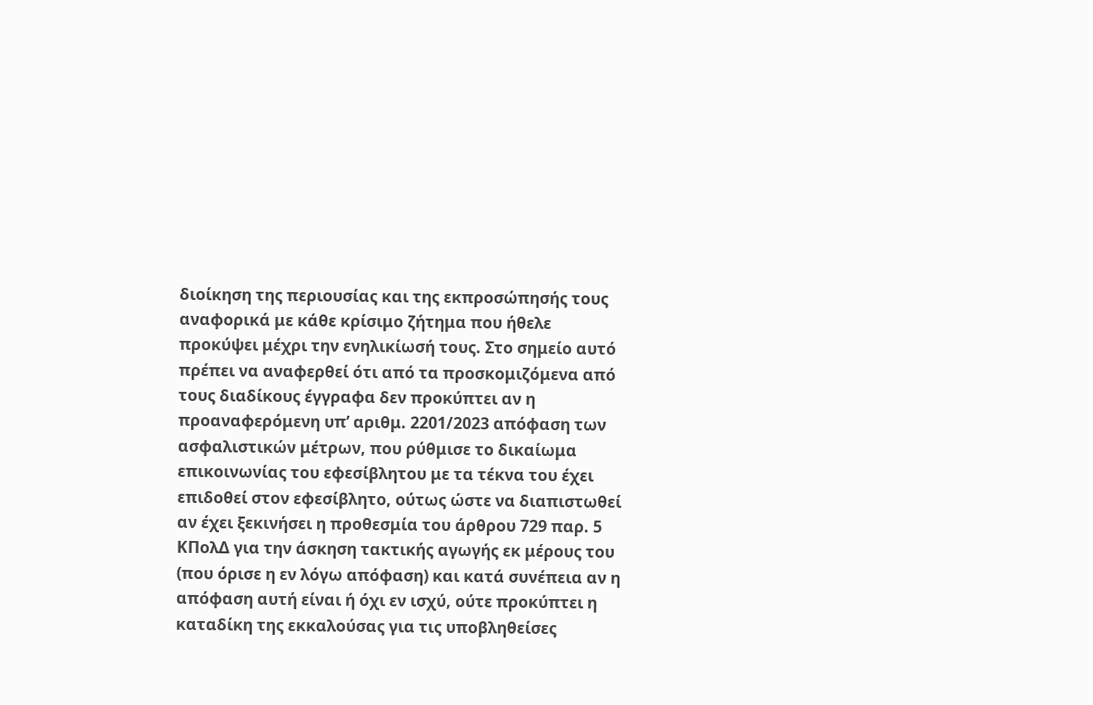διοίκηση της περιουσίας και της εκπροσώπησής τους αναφορικά με κάθε κρίσιμο ζήτημα που ήθελε προκύψει μέχρι την ενηλικίωσή τους. Στο σημείο αυτό πρέπει να αναφερθεί ότι από τα προσκομιζόμενα από τους διαδίκους έγγραφα δεν προκύπτει αν η προαναφερόμενη υπ’ αριθμ. 2201/2023 απόφαση των ασφαλιστικών μέτρων, που ρύθμισε το δικαίωμα επικοινωνίας του εφεσίβλητου με τα τέκνα του έχει επιδοθεί στον εφεσίβλητο, ούτως ώστε να διαπιστωθεί αν έχει ξεκινήσει η προθεσμία του άρθρου 729 παρ. 5 ΚΠολΔ για την άσκηση τακτικής αγωγής εκ μέρους του (που όρισε η εν λόγω απόφαση) και κατά συνέπεια αν η απόφαση αυτή είναι ή όχι εν ισχύ, ούτε προκύπτει η καταδίκη της εκκαλούσας για τις υποβληθείσες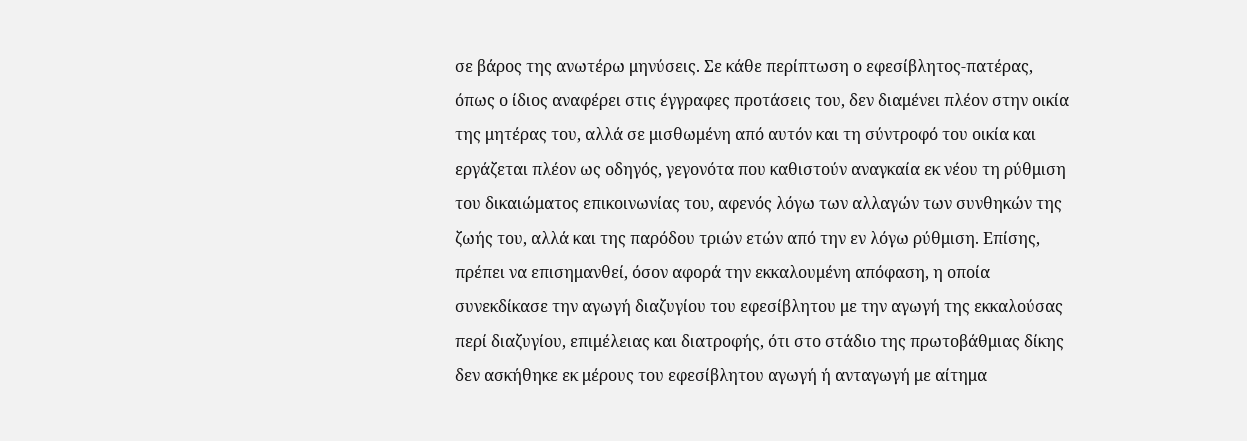σε βάρος της ανωτέρω μηνύσεις. Σε κάθε περίπτωση ο εφεσίβλητος-πατέρας, όπως ο ίδιος αναφέρει στις έγγραφες προτάσεις του, δεν διαμένει πλέον στην οικία της μητέρας του, αλλά σε μισθωμένη από αυτόν και τη σύντροφό του οικία και εργάζεται πλέον ως οδηγός, γεγονότα που καθιστούν αναγκαία εκ νέου τη ρύθμιση του δικαιώματος επικοινωνίας του, αφενός λόγω των αλλαγών των συνθηκών της ζωής του, αλλά και της παρόδου τριών ετών από την εν λόγω ρύθμιση. Επίσης, πρέπει να επισημανθεί, όσον αφορά την εκκαλουμένη απόφαση, η οποία συνεκδίκασε την αγωγή διαζυγίου του εφεσίβλητου με την αγωγή της εκκαλούσας περί διαζυγίου, επιμέλειας και διατροφής, ότι στο στάδιο της πρωτοβάθμιας δίκης δεν ασκήθηκε εκ μέρους του εφεσίβλητου αγωγή ή ανταγωγή με αίτημα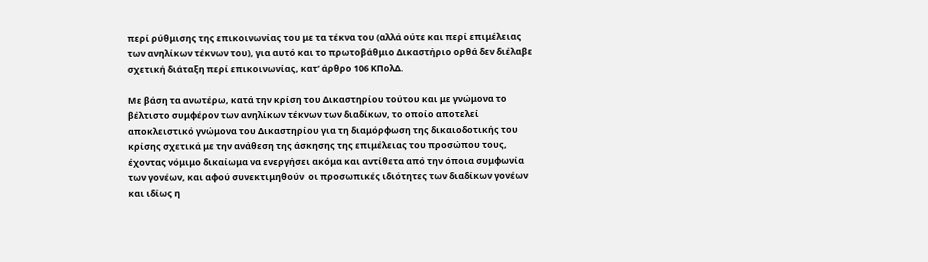περί ρύθμισης της επικοινωνίας του με τα τέκνα του (αλλά ούτε και περί επιμέλειας των ανηλίκων τέκνων του), για αυτό και το πρωτοβάθμιο Δικαστήριο ορθά δεν διέλαβε σχετική διάταξη περί επικοινωνίας, κατ’ άρθρο 106 ΚΠολΔ.

Με βάση τα ανωτέρω, κατά την κρίση του Δικαστηρίου τούτου και με γνώμονα το βέλτιστο συμφέρον των ανηλίκων τέκνων των διαδίκων, το οποίο αποτελεί αποκλειστικό γνώμονα του Δικαστηρίου για τη διαμόρφωση της δικαιοδοτικής του κρίσης σχετικά με την ανάθεση της άσκησης της επιμέλειας του προσώπου τους, έχοντας νόμιμο δικαίωμα να ενεργήσει ακόμα και αντίθετα από την όποια συμφωνία των γονέων, και αφού συνεκτιμηθούν  οι προσωπικές ιδιότητες των διαδίκων γονέων και ιδίως η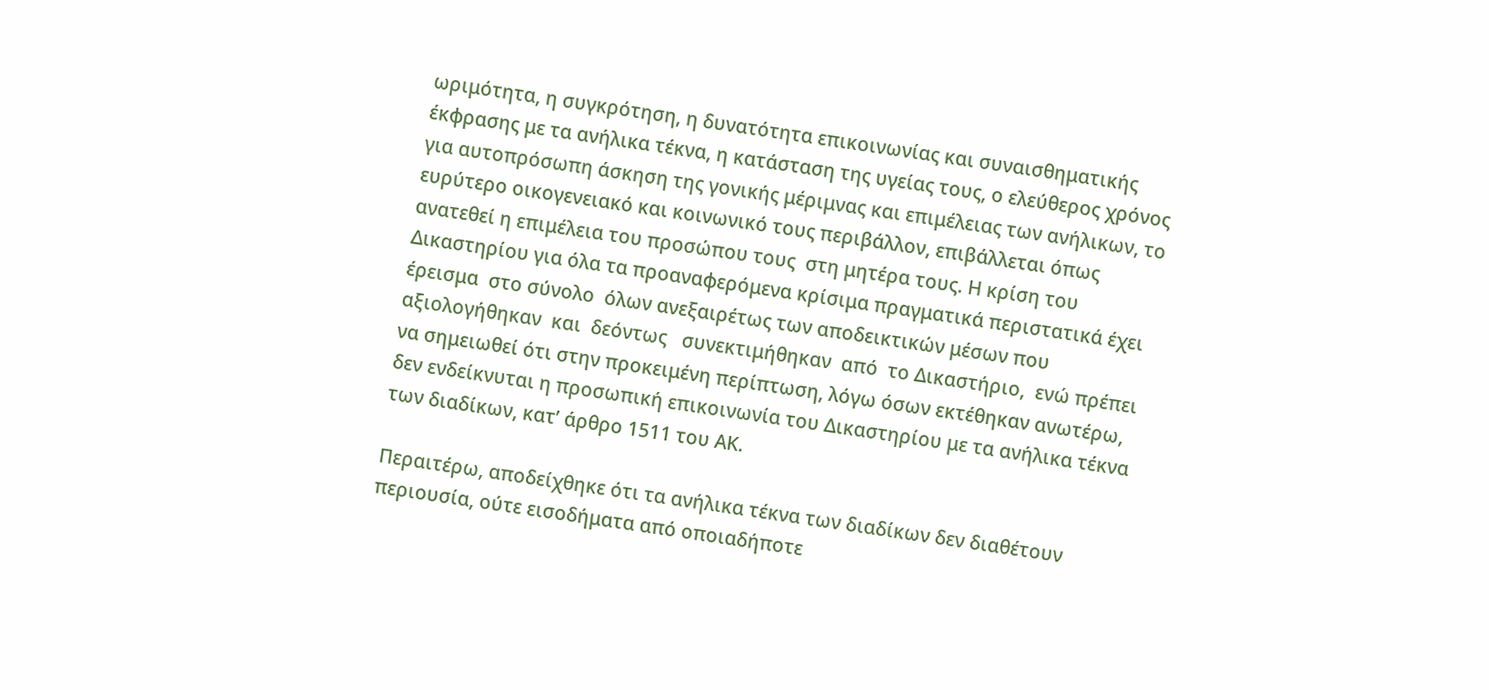ωριμότητα, η συγκρότηση, η δυνατότητα επικοινωνίας και συναισθηματικής έκφρασης με τα ανήλικα τέκνα, η κατάσταση της υγείας τους, ο ελεύθερος χρόνος για αυτοπρόσωπη άσκηση της γονικής μέριμνας και επιμέλειας των ανήλικων, το ευρύτερο οικογενειακό και κοινωνικό τους περιβάλλον, επιβάλλεται όπως ανατεθεί η επιμέλεια του προσώπου τους  στη μητέρα τους. Η κρίση του Δικαστηρίου για όλα τα προαναφερόμενα κρίσιμα πραγματικά περιστατικά έχει  έρεισμα  στο σύνολο  όλων ανεξαιρέτως των αποδεικτικών μέσων που αξιολογήθηκαν  και  δεόντως   συνεκτιμήθηκαν  από  το Δικαστήριο,  ενώ πρέπει να σημειωθεί ότι στην προκειμένη περίπτωση, λόγω όσων εκτέθηκαν ανωτέρω, δεν ενδείκνυται η προσωπική επικοινωνία του Δικαστηρίου με τα ανήλικα τέκνα των διαδίκων, κατ’ άρθρο 1511 του ΑΚ.

Περαιτέρω, αποδείχθηκε ότι τα ανήλικα τέκνα των διαδίκων δεν διαθέτουν περιουσία, ούτε εισοδήματα από οποιαδήποτε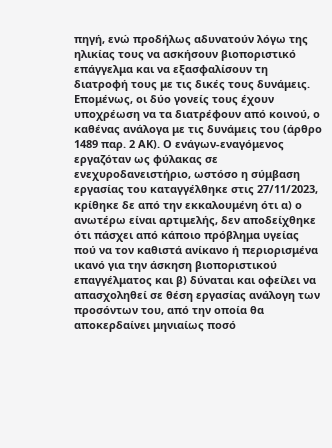πηγή, ενώ προδήλως αδυνατούν λόγω της ηλικίας τους να ασκήσουν βιοποριστικό επάγγελμα και να εξασφαλίσουν τη διατροφή τους με τις δικές τους δυνάμεις. Επομένως, οι δύο γονείς τους έχουν υποχρέωση να τα διατρέφουν από κοινού, ο καθένας ανάλογα με τις δυνάμεις του (άρθρο 1489 παρ. 2 ΑΚ). Ο ενάγων-εναγόμενος εργαζόταν ως φύλακας σε ενεχυροδανειστήριο, ωστόσο η σύμβαση εργασίας του καταγγέλθηκε στις 27/11/2023, κρίθηκε δε από την εκκαλουμένη ότι α) ο ανωτέρω είναι αρτιμελής, δεν αποδείχθηκε ότι πάσχει από κάποιο πρόβλημα υγείας πού να τον καθιστά ανίκανο ή περιορισμένα ικανό για την άσκηση βιοποριστικού επαγγέλματος και β) δύναται και οφείλει να απασχοληθεί σε θέση εργασίας ανάλογη των προσόντων του, από την οποία θα αποκερδαίνει μηνιαίως ποσό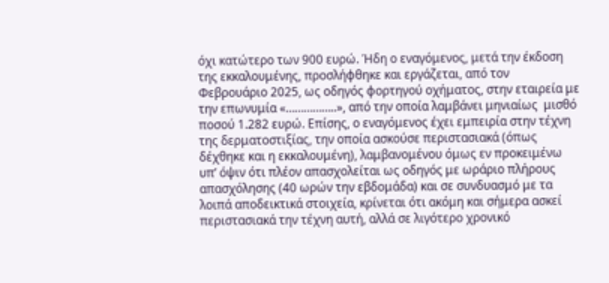όχι κατώτερο των 900 ευρώ. Ήδη ο εναγόμενος, μετά την έκδοση της εκκαλουμένης, προσλήφθηκε και εργάζεται, από τον Φεβρουάριο 2025, ως οδηγός φορτηγού οχήματος, στην εταιρεία με την επωνυμία «……………..», από την οποία λαμβάνει μηνιαίως  μισθό ποσού 1.282 ευρώ. Επίσης, ο εναγόμενος έχει εμπειρία στην τέχνη της δερματοστιξίας, την οποία ασκούσε περιστασιακά (όπως δέχθηκε και η εκκαλουμένη), λαμβανομένου όμως εν προκειμένω υπ’ όψιν ότι πλέον απασχολείται ως οδηγός με ωράριο πλήρους απασχόλησης (40 ωρών την εβδομάδα) και σε συνδυασμό με τα λοιπά αποδεικτικά στοιχεία, κρίνεται ότι ακόμη και σήμερα ασκεί περιστασιακά την τέχνη αυτή, αλλά σε λιγότερο χρονικό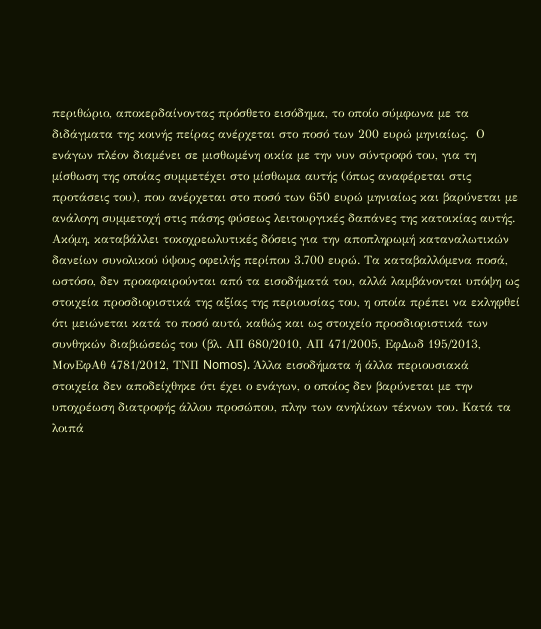περιθώριο, αποκερδαίνοντας πρόσθετο εισόδημα, το οποίο σύμφωνα με τα διδάγματα της κοινής πείρας ανέρχεται στο ποσό των 200 ευρώ μηνιαίως.  Ο ενάγων πλέον διαμένει σε μισθωμένη οικία με την νυν σύντροφό του, για τη μίσθωση της οποίας συμμετέχει στο μίσθωμα αυτής (όπως αναφέρεται στις προτάσεις του), που ανέρχεται στο ποσό των 650 ευρώ μηνιαίως και βαρύνεται με ανάλογη συμμετοχή στις πάσης φύσεως λειτουργικές δαπάνες της κατοικίας αυτής. Ακόμη, καταβάλλει τοκοχρεωλυτικές δόσεις για την αποπληρωμή καταναλωτικών δανείων συνολικού ύψους οφειλής περίπου 3.700 ευρώ. Τα καταβαλλόμενα ποσά, ωστόσο, δεν προαφαιρούνται από τα εισοδήματά του, αλλά λαμβάνονται υπόψη ως στοιχεία προσδιοριστικά της αξίας της περιουσίας του, η οποία πρέπει να εκληφθεί ότι μειώνεται κατά το ποσό αυτό, καθώς και ως στοιχείο προσδιοριστικά των συνθηκών διαβιώσεώς του (βλ. ΑΠ 680/2010, ΑΠ 471/2005, ΕφΔωδ 195/2013, ΜονΕφΑθ 4781/2012, ΤΝΠ Nomos). Άλλα εισοδήματα ή άλλα περιουσιακά στοιχεία δεν αποδείχθηκε ότι έχει ο ενάγων, ο οποίος δεν βαρύνεται με την υποχρέωση διατροφής άλλου προσώπου, πλην των ανηλίκων τέκνων του. Κατά τα λοιπά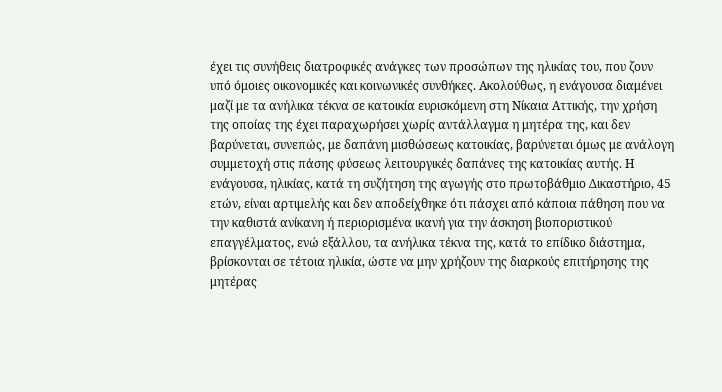έχει τις συνήθεις διατροφικές ανάγκες των προσώπων της ηλικίας του, που ζουν υπό όμοιες οικονομικές και κοινωνικές συνθήκες. Ακολούθως, η ενάγουσα διαμένει μαζί με τα ανήλικα τέκνα σε κατοικία ευρισκόμενη στη Νίκαια Αττικής, την χρήση της οποίας της έχει παραχωρήσει χωρίς αντάλλαγμα η μητέρα της, και δεν βαρύνεται, συνεπώς, με δαπάνη μισθώσεως κατοικίας, βαρύνεται όμως με ανάλογη συμμετοχή στις πάσης φύσεως λειτουργικές δαπάνες της κατοικίας αυτής. Η ενάγουσα, ηλικίας, κατά τη συζήτηση της αγωγής στο πρωτοβάθμιο Δικαστήριο, 45 ετών, είναι αρτιμελής και δεν αποδείχθηκε ότι πάσχει από κάποια πάθηση που να την καθιστά ανίκανη ή περιορισμένα ικανή για την άσκηση βιοποριστικού επαγγέλματος, ενώ εξάλλου, τα ανήλικα τέκνα της, κατά το επίδικο διάστημα, βρίσκονται σε τέτοια ηλικία, ώστε να μην χρήζουν της διαρκούς επιτήρησης της μητέρας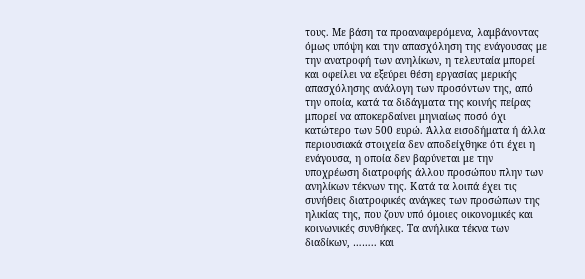τους. Με βάση τα προαναφερόμενα, λαμβάνοντας όμως υπόψη και την απασχόληση της ενάγουσας με την ανατροφή των ανηλίκων, η τελευταία μπορεί και οφείλει να εξεύρει θέση εργασίας μερικής απασχόλησης ανάλογη των προσόντων της, από την οποία, κατά τα διδάγματα της κοινής πείρας μπορεί να αποκερδαίνει μηνιαίως ποσό όχι κατώτερο των 500 ευρώ. Άλλα εισοδήματα ή άλλα περιουσιακά στοιχεία δεν αποδείχθηκε ότι έχει η ενάγουσα, η οποία δεν βαρύνεται με την υποχρέωση διατροφής άλλου προσώπου πλην των ανηλίκων τέκνων της. Κατά τα λοιπά έχει τις συνήθεις διατροφικές ανάγκες των προσώπων της ηλικίας της, που ζουν υπό όμοιες οικονομικές και κοινωνικές συνθήκες. Τα ανήλικα τέκνα των διαδίκων, …….. και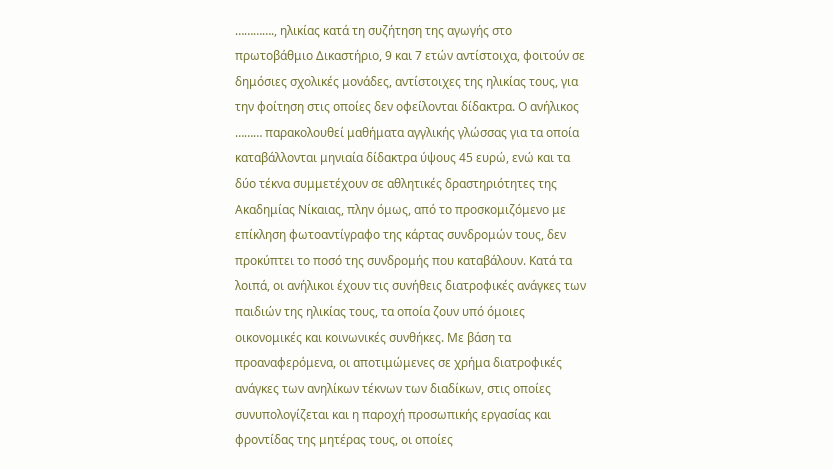…………., ηλικίας κατά τη συζήτηση της αγωγής στο πρωτοβάθμιο Δικαστήριο, 9 και 7 ετών αντίστοιχα, φοιτούν σε δημόσιες σχολικές μονάδες, αντίστοιχες της ηλικίας τους, για την φοίτηση στις οποίες δεν οφείλονται δίδακτρα. Ο ανήλικος ……… παρακολουθεί μαθήματα αγγλικής γλώσσας για τα οποία καταβάλλονται μηνιαία δίδακτρα ύψους 45 ευρώ, ενώ και τα δύο τέκνα συμμετέχουν σε αθλητικές δραστηριότητες της Ακαδημίας Νίκαιας, πλην όμως, από το προσκομιζόμενο με επίκληση φωτοαντίγραφο της κάρτας συνδρομών τους, δεν προκύπτει το ποσό της συνδρομής που καταβάλουν. Κατά τα λοιπά, οι ανήλικοι έχουν τις συνήθεις διατροφικές ανάγκες των παιδιών της ηλικίας τους, τα οποία ζουν υπό όμοιες οικονομικές και κοινωνικές συνθήκες. Με βάση τα προαναφερόμενα, οι αποτιμώμενες σε χρήμα διατροφικές ανάγκες των ανηλίκων τέκνων των διαδίκων, στις οποίες συνυπολογίζεται και η παροχή προσωπικής εργασίας και φροντίδας της μητέρας τους, οι οποίες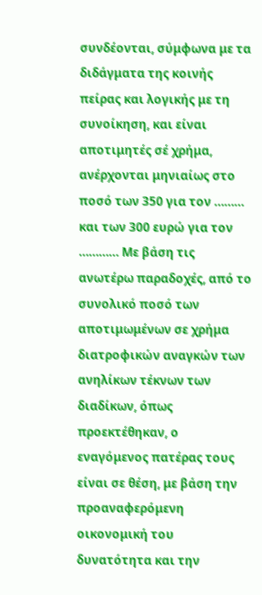συνδέονται, σύμφωνα με τα διδάγματα της κοινής πείρας και λογικής με τη συνοίκηση, και είναι αποτιμητές σέ χρήμα, ανέρχονται μηνιαίως στο ποσό των 350 για τον ……… και των 300 ευρώ για τον ………… Με βάση τις ανωτέρω παραδοχές, από το συνολικό ποσό των αποτιμωμένων σε χρήμα διατροφικών αναγκών των ανηλίκων τέκνων των διαδίκων, όπως προεκτέθηκαν, ο εναγόμενος πατέρας τους  είναι σε θέση, με βάση την προαναφερόμενη οικονομική του δυνατότητα και την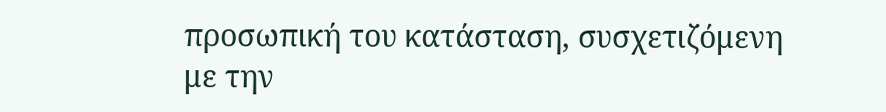προσωπική του κατάσταση, συσχετιζόμενη με την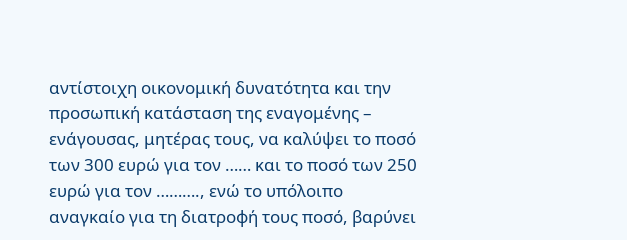αντίστοιχη οικονομική δυνατότητα και την προσωπική κατάσταση της εναγομένης – ενάγουσας, μητέρας τους, να καλύψει το ποσό των 300 ευρώ για τον …… και το ποσό των 250 ευρώ για τον ………., ενώ το υπόλοιπο αναγκαίο για τη διατροφή τους ποσό, βαρύνει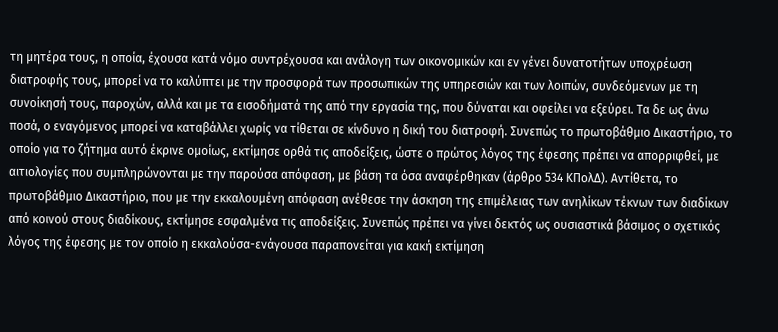τη μητέρα τους, η οποία, έχουσα κατά νόμο συντρέχουσα και ανάλογη των οικονομικών και εν γένει δυνατοτήτων υποχρέωση διατροφής τους, μπορεί να το καλύπτει με την προσφορά των προσωπικών της υπηρεσιών και των λοιπών, συνδεόμενων με τη συνοίκησή τους, παροχών, αλλά και με τα εισοδήματά της από την εργασία της, που δύναται και οφείλει να εξεύρει. Τα δε ως άνω ποσά, ο εναγόμενος μπορεί να καταβάλλει χωρίς να τίθεται σε κίνδυνο η δική του διατροφή. Συνεπώς το πρωτοβάθμιο Δικαστήριο, το οποίο για το ζήτημα αυτό έκρινε ομοίως, εκτίμησε ορθά τις αποδείξεις, ώστε ο πρώτος λόγος της έφεσης πρέπει να απορριφθεί, με αιτιολογίες που συμπληρώνονται με την παρούσα απόφαση, με βάση τα όσα αναφέρθηκαν (άρθρο 534 ΚΠολΔ). Αντίθετα, το πρωτοβάθμιο Δικαστήριο, που με την εκκαλουμένη απόφαση ανέθεσε την άσκηση της επιμέλειας των ανηλίκων τέκνων των διαδίκων από κοινού στους διαδίκους, εκτίμησε εσφαλμένα τις αποδείξεις. Συνεπώς πρέπει να γίνει δεκτός ως ουσιαστικά βάσιμος ο σχετικός λόγος της έφεσης με τον οποίο η εκκαλούσα-ενάγουσα παραπονείται για κακή εκτίμηση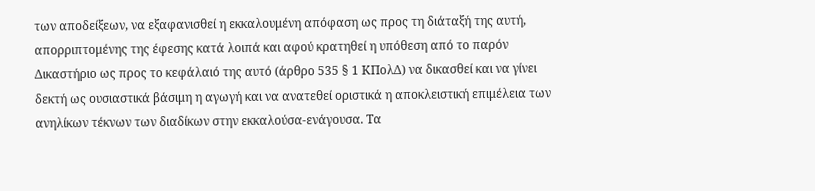των αποδείξεων, να εξαφανισθεί η εκκαλουμένη απόφαση ως προς τη διάταξή της αυτή, απορριπτομένης της έφεσης κατά λοιπά και αφού κρατηθεί η υπόθεση από το παρόν Δικαστήριο ως προς το κεφάλαιό της αυτό (άρθρο 535 § 1 ΚΠολΔ) να δικασθεί και να γίνει δεκτή ως ουσιαστικά βάσιμη η αγωγή και να ανατεθεί οριστικά η αποκλειστική επιμέλεια των ανηλίκων τέκνων των διαδίκων στην εκκαλούσα-ενάγουσα. Τα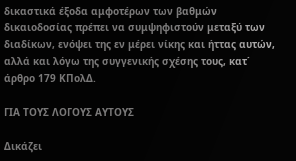δικαστικά έξοδα αμφοτέρων των βαθμών δικαιοδοσίας πρέπει να συμψηφιστούν μεταξύ των διαδίκων, ενόψει της εν μέρει νίκης και ήττας αυτών, αλλά και λόγω της συγγενικής σχέσης τους, κατ΄ άρθρο 179 ΚΠολΔ.

ΓΙΑ ΤΟΥΣ ΛΟΓΟΥΣ ΑΥΤΟΥΣ

Δικάζει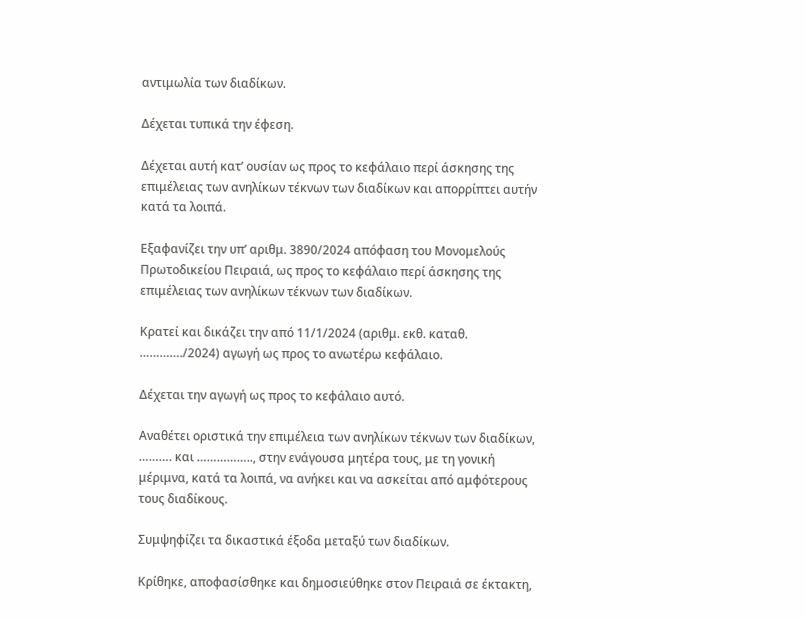αντιμωλία των διαδίκων.

Δέχεται τυπικά την έφεση.

Δέχεται αυτή κατ’ ουσίαν ως προς το κεφάλαιο περί άσκησης της επιμέλειας των ανηλίκων τέκνων των διαδίκων και απορρίπτει αυτήν κατά τα λοιπά.

Εξαφανίζει την υπ’ αριθμ. 3890/2024 απόφαση του Μονομελούς Πρωτοδικείου Πειραιά, ως προς το κεφάλαιο περί άσκησης της επιμέλειας των ανηλίκων τέκνων των διαδίκων.

Κρατεί και δικάζει την από 11/1/2024 (αριθμ. εκθ. καταθ. …………./2024) αγωγή ως προς το ανωτέρω κεφάλαιο.

Δέχεται την αγωγή ως προς το κεφάλαιο αυτό.

Αναθέτει οριστικά την επιμέλεια των ανηλίκων τέκνων των διαδίκων, ………. και …………….., στην ενάγουσα μητέρα τους, με τη γονική μέριμνα, κατά τα λοιπά, να ανήκει και να ασκείται από αμφότερους τους διαδίκους.

Συμψηφίζει τα δικαστικά έξοδα μεταξύ των διαδίκων.

Κρίθηκε, αποφασίσθηκε και δημοσιεύθηκε στον Πειραιά σε έκτακτη,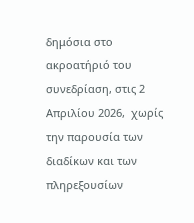δημόσια στο ακροατήριό του συνεδρίαση, στις 2 Aπριλίου 2026,  χωρίς την παρουσία των διαδίκων και των πληρεξουσίων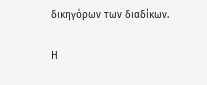δικηγόρων των διαδίκων.

Η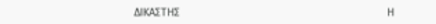ΔΙΚΑΣΤΗΣ                                                                     Η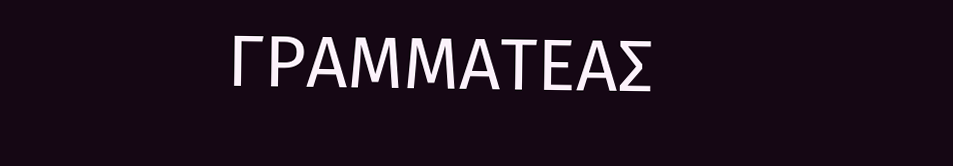ΓΡΑΜΜΑΤΕΑΣ